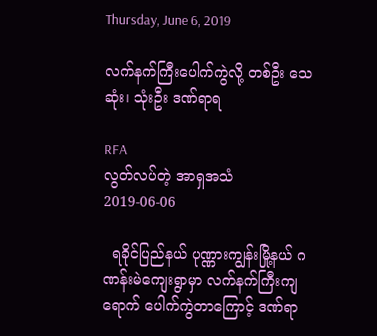Thursday, June 6, 2019

လက်နက်ကြီးပေါက်ကွဲလို့ တစ်ဦး သေဆုံး၊ သုံးဦး ဒဏ်ရာရ

RFA
လွတ်လပ်တဲ့ အာရှအသံ
2019-06-06

  ရခိုင်ပြည်နယ် ပုဏ္ဏားကျွန်းမြို့နယ် ဂဏန်းမဲကျေးရွာမှာ လက်နက်ကြီးကျရောက် ပေါက်ကွဲတာကြောင့် ဒဏ်ရာ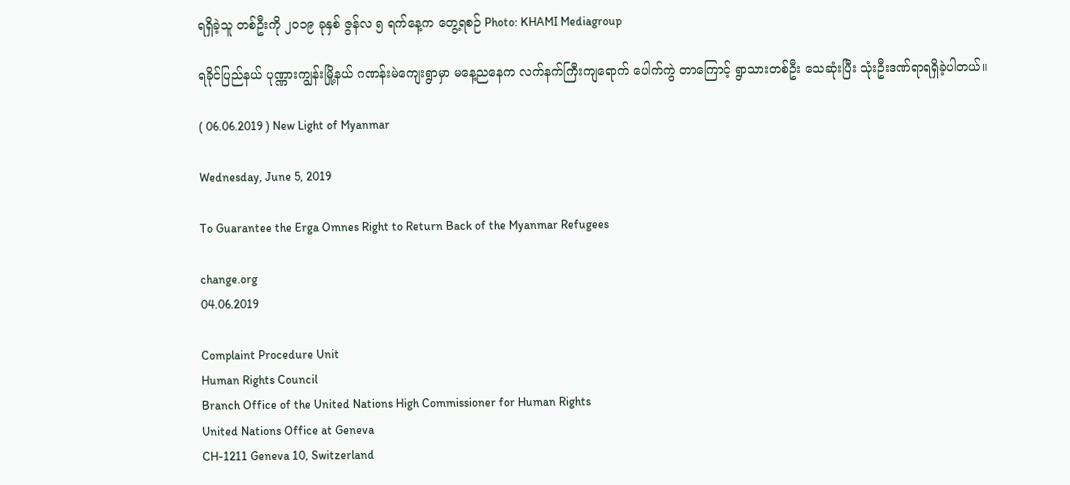ရရှိခဲ့သူ တစ်ဦးကို ၂ဝ၁၉ ခုနှစ် ဇွန်လ ၅ ရက်နေ့က တွေ့ရစဉ် Photo: KHAMI Mediagroup

ရခိုင်ပြည်နယ် ပုဏ္ဏားကျွန်းမြို့နယ် ဂဏန်းမဲကျေးရွာမှာ မနေ့ညနေက လက်နက်ကြီးကျရောက် ပေါက်ကွဲ တာကြောင့် ရွာသားတစ်ဦး သေဆုံးပြီး သုံးဦးဒဏ်ရာရရှိခဲ့ပါတယ်။

( 06.06.2019 ) New Light of Myanmar

Wednesday, June 5, 2019

To Guarantee the Erga Omnes Right to Return Back of the Myanmar Refugees

change.org
04.06.2019

Complaint Procedure Unit
Human Rights Council
Branch Office of the United Nations High Commissioner for Human Rights
United Nations Office at Geneva
CH-1211 Geneva 10, Switzerland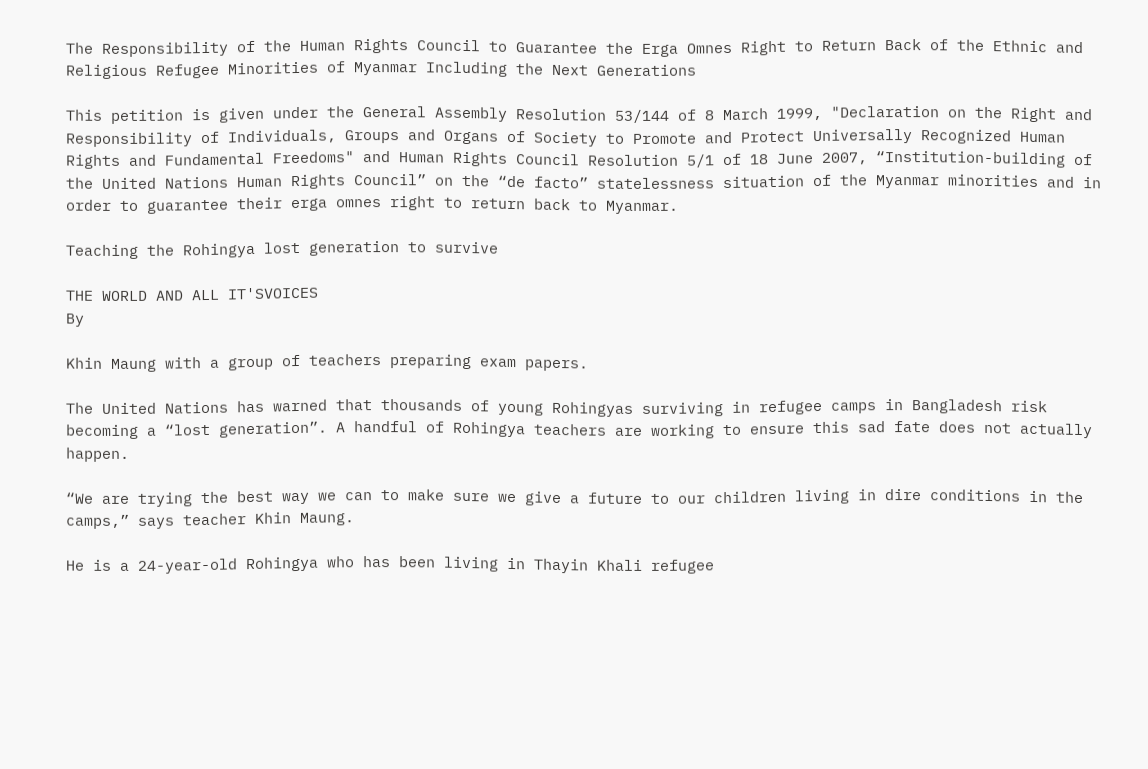The Responsibility of the Human Rights Council to Guarantee the Erga Omnes Right to Return Back of the Ethnic and Religious Refugee Minorities of Myanmar Including the Next Generations

This petition is given under the General Assembly Resolution 53/144 of 8 March 1999, "Declaration on the Right and Responsibility of Individuals, Groups and Organs of Society to Promote and Protect Universally Recognized Human Rights and Fundamental Freedoms" and Human Rights Council Resolution 5/1 of 18 June 2007, “Institution-building of the United Nations Human Rights Council” on the “de facto” statelessness situation of the Myanmar minorities and in order to guarantee their erga omnes right to return back to Myanmar.

Teaching the Rohingya lost generation to survive

THE WORLD AND ALL IT'SVOICES
By

Khin Maung with a group of teachers preparing exam papers.

The United Nations has warned that thousands of young Rohingyas surviving in refugee camps in Bangladesh risk becoming a “lost generation”. A handful of Rohingya teachers are working to ensure this sad fate does not actually happen.

“We are trying the best way we can to make sure we give a future to our children living in dire conditions in the camps,” says teacher Khin Maung.

He is a 24-year-old Rohingya who has been living in Thayin Khali refugee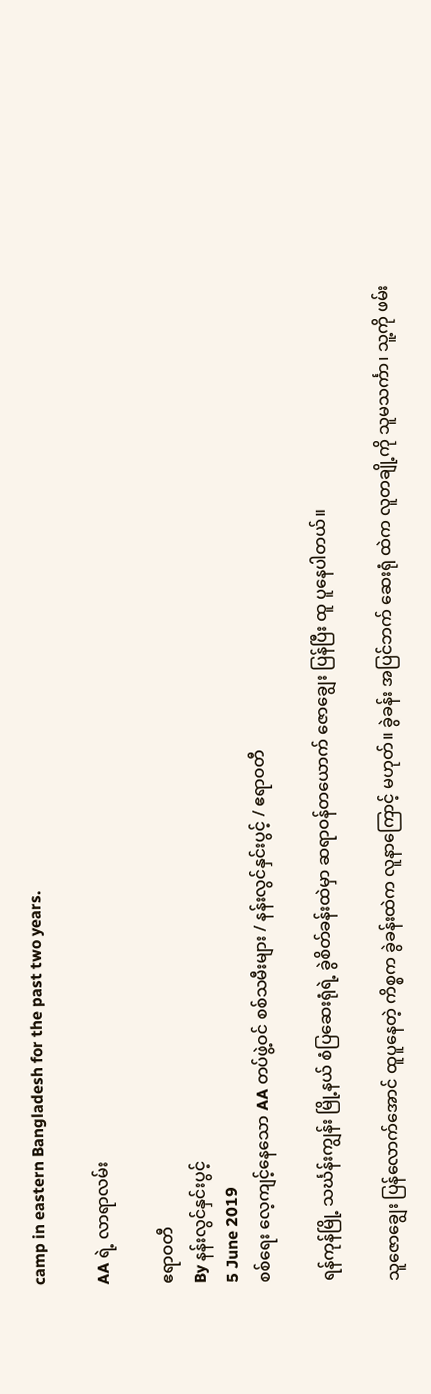camp in eastern Bangladesh for the past two years.

AA ရဲ့ လာရာလမ်း

ဧရာဝတီ
By နန်းလွင်နှင်းပွင့်
5 June 2019
စစ်ရေး လေ့ကျင့်နေသော AA တပ်ဖွဲ့ဝင် စစ်သမီးများ / နန်းလွင်နှင်းပွင့် / ဧရာဝတီ

ရန်ကုန်မြို့ သင်္ဃန်းကျွန်း မြို့နယ် စံပြဆေးရုံရဲ့ ခွဲစိတ်ခန်းထဲမှာ ဆရာဝန်တယောက် ဇောချွေး ပြန်ပြီး ထူ ပူနေပါတယ်။

သူဇောချွေး ပြန်လောက်အောင် ထူပူနေတဲ့ ကိစ္စက ခွဲခန်းထဲက လူနာကြောင့် မဟုတ်။ ခွဲခန်း အပြင်ဘက် ဆေးရုံ ထဲက လူတချို့ကို သူမသင်္ကာ၊ သူ့ကို ဖမ်း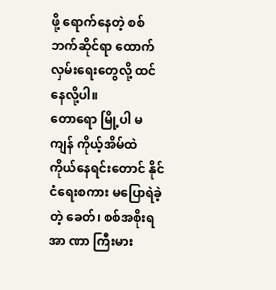ဖို့ ရောက်နေတဲ့ စစ်ဘက်ဆိုင်ရာ ထောက်လှမ်းရေးတွေလို့ ထင်နေလို့ပါ။
တောရော မြို့ပါ မကျန် ကိုယ့်အိမ်ထဲ ကိုယ်နေရင်းတောင် နိုင်ငံရေးစကား မပြောရဲခဲ့တဲ့ ခေတ်၊ စစ်အစိုးရ အာ ဏာ ကြီးမား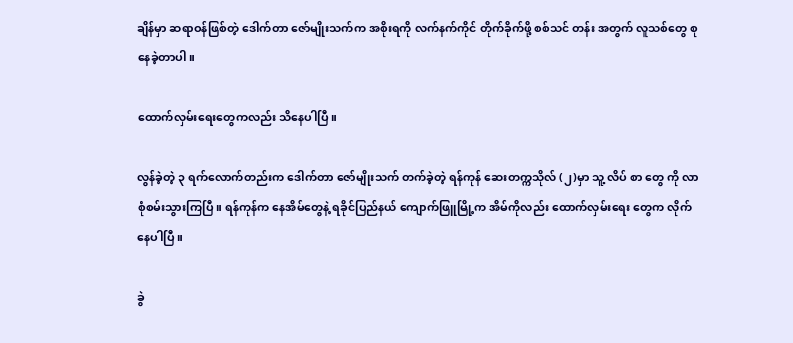ချိန်မှာ ဆရာဝန်ဖြစ်တဲ့ ဒေါက်တာ ဇော်မျိုးသက်က အစိုးရကို လက်နက်ကိုင် တိုက်ခိုက်ဖို့ စစ်သင် တန်း အတွက် လူသစ်တွေ စုနေခဲ့တာပါ။

ထောက်လှမ်းရေးတွေကလည်း သိနေပါပြီ။

လွန်ခဲ့တဲ့ ၃ ရက်လောက်တည်းက ဒေါက်တာ ဇော်မျိုးသက် တက်ခဲ့တဲ့ ရန်ကုန် ဆေးတက္ကသိုလ် (၂)မှာ သူ့ လိပ် စာ တွေ ကို လာစုံစမ်းသွားကြပြီ။ ရန်ကုန်က နေအိမ်တွေနဲ့ ရခိုင်ပြည်နယ် ကျောက်ဖြူမြို့က အိမ်ကိုလည်း ထောက်လှမ်းရေး တွေက လိုက်နေပါပြီ။

ခွဲ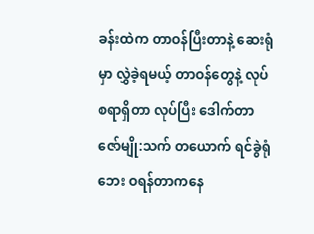ခန်းထဲက တာဝန်ပြီးတာနဲ့ ဆေးရုံမှာ လွှဲခဲ့ရမယ့် တာဝန်တွေနဲ့ လုပ်စရာရှိတာ လုပ်ပြီး ဒေါက်တာဇော်မျို:သက် တယောက် ရင်ခွဲရုံဘေး ဝရန်တာကနေ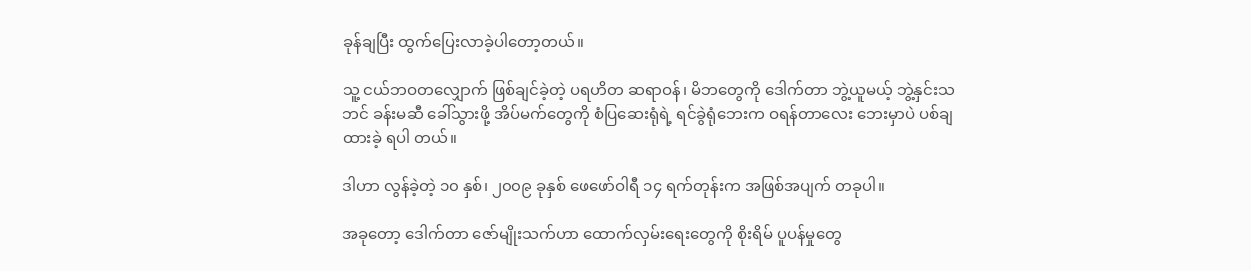ခုန်ချပြီး ထွက်ပြေးလာခဲ့ပါတော့တယ်။

သူ့ ငယ်ဘဝတလျှောက် ဖြစ်ချင်ခဲ့တဲ့ ပရဟိတ ဆရာဝန်၊ မိဘတွေကို ဒေါက်တာ ဘွဲ့ယူမယ့် ဘွဲ့နှင်းသဘင် ခန်းမဆီ ခေါ်သွားဖို့ အိပ်မက်တွေကို စံပြဆေးရုံရဲ့ ရင်ခွဲရုံဘေးက ဝရန်တာလေး ဘေးမှာပဲ ပစ်ချထားခဲ့ ရပါ တယ်။

ဒါဟာ လွန်ခဲ့တဲ့ ၁၀ နှစ်၊ ၂၀၀၉ ခုနှစ် ဖေဖော်ဝါရီ ၁၄ ရက်တုန်းက အဖြစ်အပျက် တခုပါ။

အခုတော့ ဒေါက်တာ ဇော်မျိုးသက်ဟာ ထောက်လှမ်းရေးတွေကို စိုးရိမ် ပူပန်မှုတွေ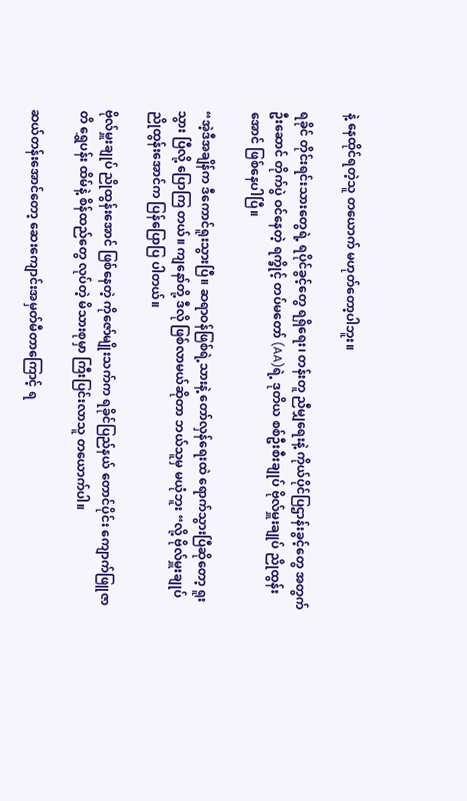နဲ့ နေထိုင်ရတဲ့သူ တယောက် မဟုတ်တော့ပါဘူး။

ရခိုင် တိုင်းရင်းသားတွေရဲ့ ရပိုင်ခွင့်တွေ ရရှိရေး၊ တန်းတူ ညီမျှရေးနဲ့ ကိုယ်ပိုင်ပြဌာန်းခွင့်တွေ အတွက် ဦးဆောင် တိုက်ပွဲ ဝင်နေတဲ့ ရက္ခိုင့် တပ်မတော် (AA)ရဲ့ ဒုတိယ စစ်ဦးစီးချုပ် ဗိုလ်မှူးချုပ် ညိုထွန်းအောင် ဖြစ်နေပါပြီ။

“အဲ့ဒီအချိန်က ဒီကောင်ရူးသွားပြီ။ ဆရာဝန်ဖြစ်ရဲ့သားနဲ့ တော်လှန်ရေးထဲ ရောက်သွားပြီဆိုတော့ ရူးသွား ပြီလို့ ပြောကြ တယ်။ ကျနော်တို့ ဒီလို ဖြစ်လာမယ်ဆိုတာ ဘယ်သူမှ မယုံဘူး “လို့ ဗိုလ်မှူးချုပ် ညိုထွန်းအောင်က ပြန်ပြောပြ ပါတယ်။

ဗိုလ်မှူးချုပ် ညိုထွန်းအောင် ဖြစ်နေတဲ့ ကိုဇော်မျိုးသက်က ရခိုင်ပြည်နယ် တောင်ပိုင်း ကျောက်ဖြူဇာတိ ရွှေပန်း ထိမ်နဲ့ စိန်ထည်တွေ လုပ်တဲ့ မိသားစုမှာ ကြီးပြင်းလာသူ တယောက်ပါ။

ဆယ်တန်းအောင်တော့ ဆေးကျောင်းအမှတ်မီတာကြောင့် ရ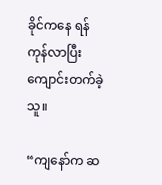ခိုင်ကနေ ရန်ကုန်လာပြီး ကျောင်းတက်ခဲ့သူ။

“ကျနော်က ဆ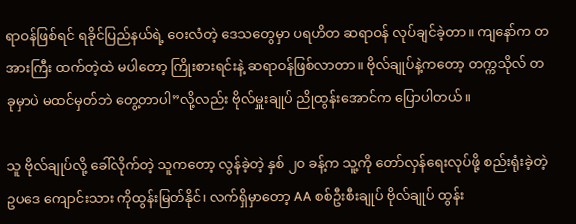ရာဝန်ဖြစ်ရင် ရခိုင်ပြည်နယ်ရဲ့ ဝေးလံတဲ့ ဒေသတွေမှာ ပရဟိတ ဆရာဝန် လုပ်ချင်ခဲ့တာ။ ကျနော်က တအားကြီး ထက်တဲ့ထဲ မပါတော့ ကြိုးစားရင်းနဲ့ ဆရာဝန်ဖြစ်လာတာ။ ဗိုလ်ချုပ်နဲ့ကတော့ တက္ကသိုလ် တခုမှာပဲ မထင်မှတ်ဘဲ တွေ့တာပါ”လို့လည်း ဗိုလ်မှူးချုပ် ညိုထွန်းအောင်က ပြောပါတယ်။

သူ ဗိုလ်ချုပ်လို့ ခေါ်လိုက်တဲ့ သူကတော့ လွန်ခဲ့တဲ့ နှစ် ၂၀ ခန့်က သူ့ကို တော်လှန်ရေးလုပ်ဖို့ စည်းရုံးခဲ့တဲ့ ဥပဒေ ကျောင်းသား ကိုထွန်းမြတ်နိုင်၊ လက်ရှိမှာတော့ AA စစ်ဦးစီးချုပ် ဗိုလ်ချုပ် ထွန်း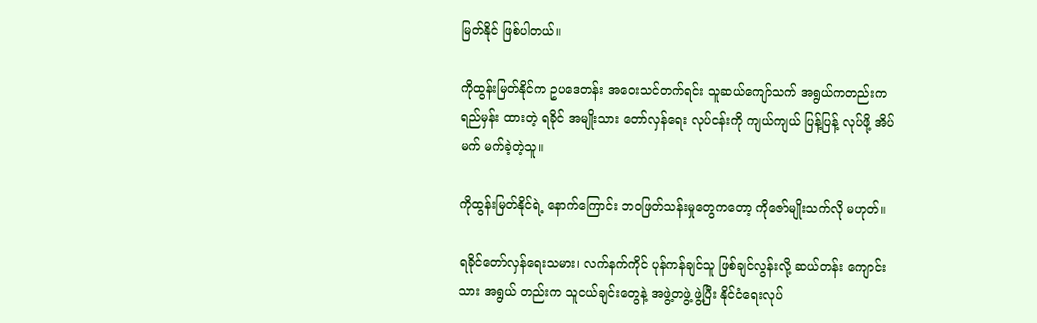မြတ်နိုင် ဖြစ်ပါတယ်။

ကိုထွန်းမြတ်နိုင်က ဥပဒေတန်း အဝေးသင်တက်ရင်း သူဆယ်ကျော်သက် အရွယ်ကတည်းက ရည်မှန်း ထားတဲ့ ရခိုင် အမျိုးသား တော်လှန်ရေး လုပ်ငန်းကို ကျယ်ကျယ် ပြန့်ပြန့် လုပ်ဖို့ အိပ်မက် မက်ခဲ့တဲ့သူ။

ကိုထွန်းမြတ်နိုင်ရဲ့ နောက်ကြောင်း ဘဝဖြတ်သန်းမှုတွေကတော့ ကိုဇော်မျိုးသက်လို မဟုတ်။

ရခိုင်တော်လှန်ရေးသမား၊ လက်နက်ကိုင် ပုန်ကန်ချင်သူ ဖြစ်ချင်လွန်းလို့ ဆယ်တန်း ကျောင်းသား အရွယ် တည်းက သူငယ်ချင်းတွေနဲ့ အဖွဲ့တဖွဲ့ ဖွဲ့ပြီး နိုင်ငံရေးလုပ်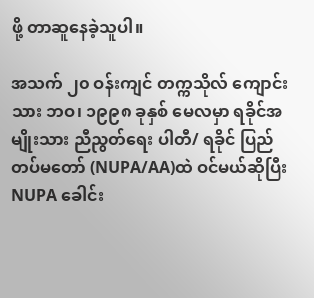ဖို့ တာဆူနေခဲ့သူပါ။

အသက် ၂၀ ဝန်းကျင် တက္ကသိုလ် ကျောင်းသား ဘဝ၊ ၁၉၉၈ ခုနှစ် မေလမှာ ရခိုင်အမျိုးသား ညီညွတ်ရေး ပါတီ/ ရခိုင် ပြည် တပ်မတော် (NUPA/AA)ထဲ ဝင်မယ်ဆိုပြီး NUPA ခေါင်း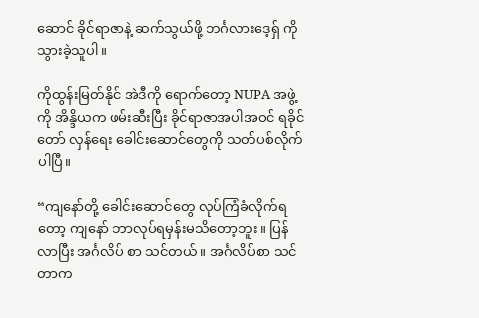ဆောင် ခိုင်ရာဇာနဲ့ ဆက်သွယ်ဖို့ ဘင်္ဂလားဒေ့ရှ် ကို သွားခဲ့သူပါ။

ကိုထွန်းမြတ်နိုင် အဲဒီကို ရောက်တော့ NUPA အဖွဲ့ကို အိန္ဒိယက ဖမ်းဆီးပြီး ခိုင်ရာဇာအပါအဝင် ရခိုင် တော် လှန်ရေး ခေါင်းဆောင်တွေကို သတ်ပစ်လိုက်ပါပြီ။

“ကျနော်တို့ ခေါင်းဆောင်တွေ လုပ်ကြံခံလိုက်ရတော့ ကျနော် ဘာလုပ်ရမှန်းမသိတော့ဘူး။ ပြန်လာပြီး အင်္ဂလိပ် စာ သင်တယ်။ အင်္ဂလိပ်စာ သင်တာက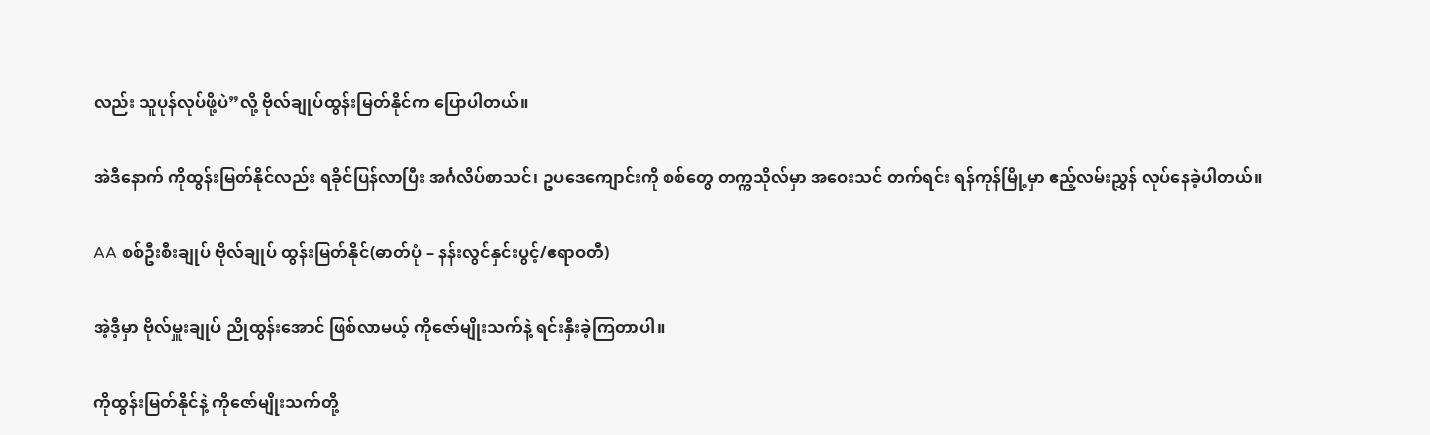လည်း သူပုန်လုပ်ဖို့ပဲ”လို့ ဗိုလ်ချုပ်ထွန်းမြတ်နိုင်က ပြောပါတယ်။

အဲဒီနောက် ကိုထွန်းမြတ်နိုင်လည်း ရခိုင်ပြန်လာပြီး အင်္ဂလိပ်စာသင်၊ ဥပဒေကျောင်းကို စစ်တွေ တက္ကသိုလ်မှာ အဝေးသင် တက်ရင်း ရန်ကုန်မြို့မှာ ဧည့်လမ်းညွှန် လုပ်နေခဲ့ပါတယ်။

AA စစ်ဦးစီးချုပ် ဗိုလ်ချုပ် ထွန်းမြတ်နိုင်(ဓာတ်ပုံ – နန်းလွင်နှင်းပွင့်/ဧရာဝတီ)

အဲ့ဒီ့မှာ ဗိုလ်မှူးချုပ် ညိုထွန်းအောင် ဖြစ်လာမယ့် ကိုဇော်မျိုးသက်နဲ့ ရင်းနှီးခဲ့ကြတာပါ။

ကိုထွန်းမြတ်နိုင်နဲ့ ကိုဇော်မျိုးသက်တို့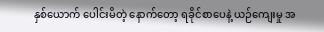နှစ်ယောက် ပေါင်းမိတဲ့ နောက်တော့ ရခိုင်စာပေနဲ့ ယဉ်ကျေးမှု အ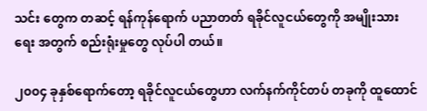သင်း တွေက တဆင့် ရန်ကုန်ရောက် ပညာတတ် ရခိုင်လူငယ်တွေကို အမျိုးသားရေး အတွက် စည်းရုံးမှုတွေ လုပ်ပါ တယ်။

၂၀၀၄ ခုနှစ်ရောက်တော့ ရခိုင်လူငယ်တွေဟာ လက်နက်ကိုင်တပ် တခုကို ထူထောင်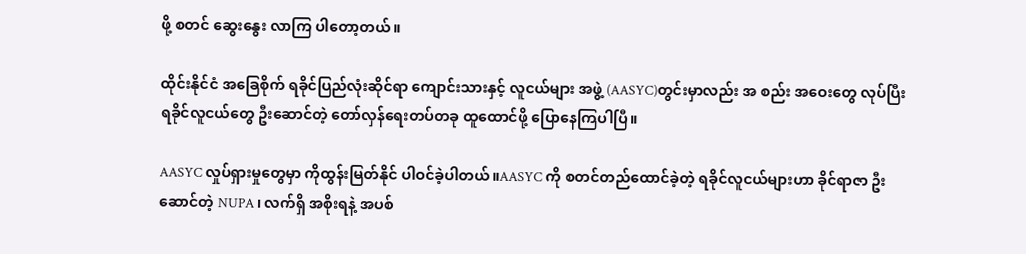ဖို့ စတင် ဆွေးနွေး လာကြ ပါတော့တယ်။

ထိုင်းနိုင်ငံ အခြေစိုက် ရခိုင်ပြည်လုံးဆိုင်ရာ ကျောင်းသားနှင့် လူငယ်များ အဖွဲ့ (AASYC)တွင်းမှာလည်း အ စည်း အဝေးတွေ လုပ်ပြီး ရခိုင်လူငယ်တွေ ဦးဆောင်တဲ့ တော်လှန်ရေးတပ်တခု ထူထောင်ဖို့ ပြောနေကြပါပြီ။

AASYC လှုပ်ရှားမှုတွေမှာ ကိုထွန်းမြတ်နိုင် ပါဝင်ခဲ့ပါတယ်။AASYC ကို စတင်တည်ထောင်ခဲ့တဲ့ ရခိုင်လူငယ်များဟာ ခိုင်ရာဇာ ဦးဆောင်တဲ့ NUPA ၊ လက်ရှိ အစိုးရနဲ့ အပစ်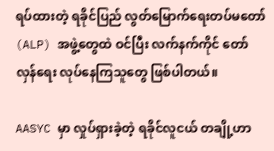ရပ်ထားတဲ့ ရခိုင်ပြည် လွတ်မြောက်ရေးတပ်မတော် (ALP) အဖွဲ့တွေထဲ ဝင်ပြီး လက်နက်ကိုင် တော်လှန်ရေး လုပ်နေကြသူတွေ ဖြစ်ပါတယ်။

AASYC မှာ လှုပ်ရှားခဲ့တဲ့ ရခိုင်လူငယ် တချို့ဟာ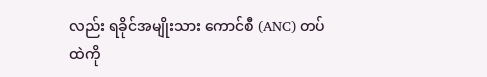လည်း ရခိုင်အမျိုးသား ကောင်စီ (ANC) တပ်ထဲကို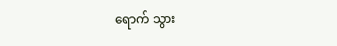ရောက် သွား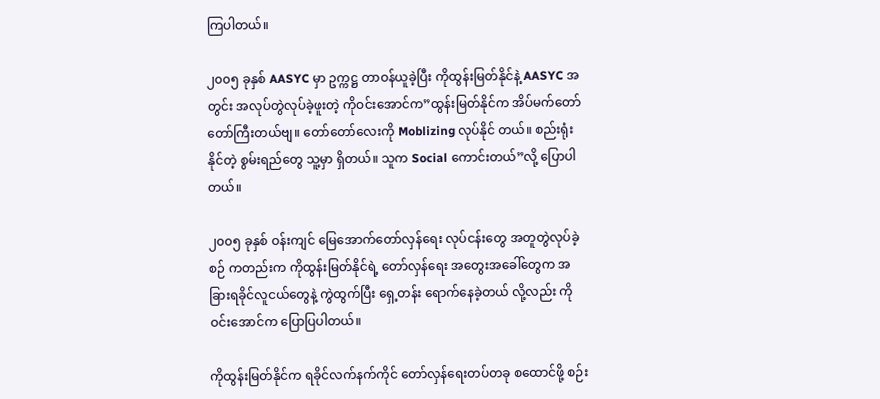ကြပါတယ်။

၂၀၀၅ ခုနှစ် AASYC မှာ ဥက္ကဋ္ဌ တာဝန်ယူခဲ့ပြီး ကိုထွန်းမြတ်နိုင်နဲ့ AASYC အတွင်း အလုပ်တွဲလုပ်ခဲ့ဖူးတဲ့ ကိုဝင်းအောင်က”ထွန်းမြတ်နိုင်က အိပ်မက်တော်တော်ကြီးတယ်ဗျ။ တော်တော်လေးကို Moblizing လုပ်နိုင် တယ်။ စည်းရုံးနိုင်တဲ့ စွမ်းရည်တွေ သူ့မှာ ရှိတယ်။ သူက Social ကောင်းတယ်”လို့ ပြောပါတယ်။

၂၀၀၅ ခုနှစ် ဝန်းကျင် မြေအောက်တော်လှန်ရေး လုပ်ငန်းတွေ အတူတွဲလုပ်ခဲ့စဉ် ကတည်းက ကိုထွန်းမြတ်နိုင်ရဲ့ တော်လှန်ရေး အတွေးအခေါ်တွေက အခြားရခိုင်လူငယ်တွေနဲ့ ကွဲထွက်ပြီး ရှေ့တန်း ရောက်နေခဲ့တယ် လို့လည်း ကိုဝင်းအောင်က ပြောပြပါတယ်။

ကိုထွန်းမြတ်နိုင်က ရခိုင်လက်နက်ကိုင် တော်လှန်ရေးတပ်တခု စထောင်ဖို့ စဉ်း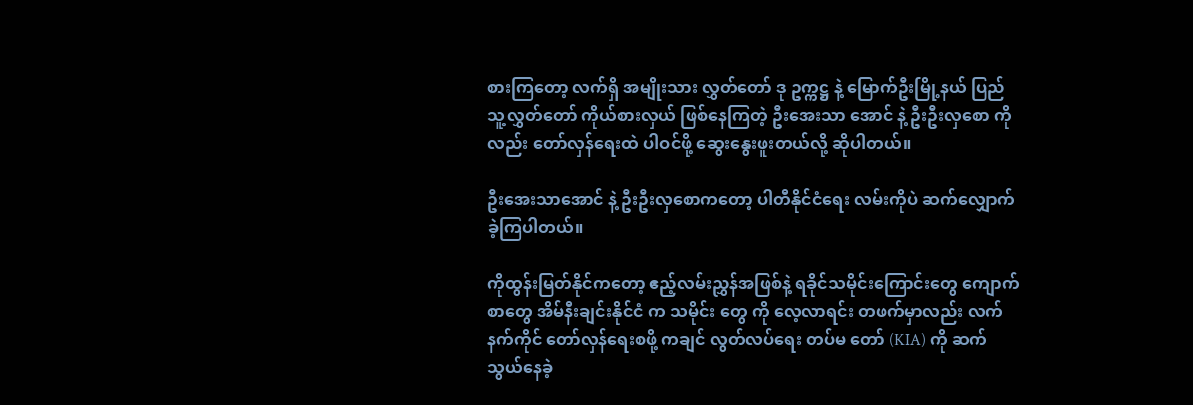စားကြတော့ လက်ရှိ အမျိုးသား လွှတ်တော် ဒု ဥက္ကဋ္ဌ နဲ့ မြောက်ဦးမြို့နယ် ပြည်သူ့လွှတ်တော် ကိုယ်စားလှယ် ဖြစ်နေကြတဲ့ ဦးအေးသာ အောင် နဲ့ ဦးဦးလှစော ကိုလည်း တော်လှန်ရေးထဲ ပါဝင်ဖို့ ဆွေးနွေးဖူးတယ်လို့ ဆိုပါတယ်။

ဦးအေးသာအောင် နဲ့ ဦးဦးလှစောကတော့ ပါတီနိုင်ငံရေး လမ်းကိုပဲ ဆက်လျှောက်ခဲ့ကြပါတယ်။

ကိုထွန်းမြတ်နိုင်ကတော့ ဧည့်လမ်းညွှန်အဖြစ်နဲ့ ရခိုင်သမိုင်းကြောင်းတွေ ကျောက်စာတွေ အိမ်နီးချင်းနိုင်ငံ က သမိုင်း တွေ ကို လေ့လာရင်း တဖက်မှာလည်း လက်နက်ကိုင် တော်လှန်ရေးစဖို့ ကချင် လွတ်လပ်ရေး တပ်မ တော် (KIA) ကို ဆက်သွယ်နေခဲ့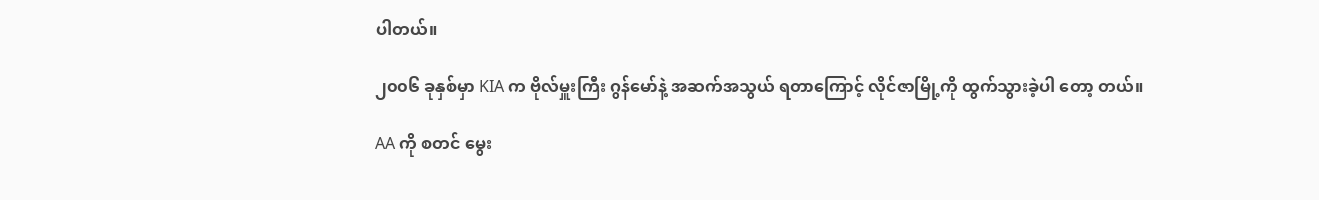ပါတယ်။

၂၀၀၆ ခုနှစ်မှာ KIA က ဗိုလ်မှူးကြီး ဂွန်မော်နဲ့ အဆက်အသွယ် ရတာကြောင့် လိုင်ဇာမြို့ကို ထွက်သွားခဲ့ပါ တော့ တယ်။

AA ကို စတင် မွေး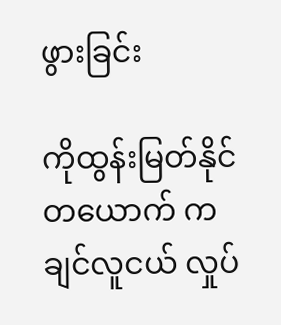ဖွားခြင်း

ကိုထွန်းမြတ်နိုင် တယောက် ကချင်လူငယ် လှုပ်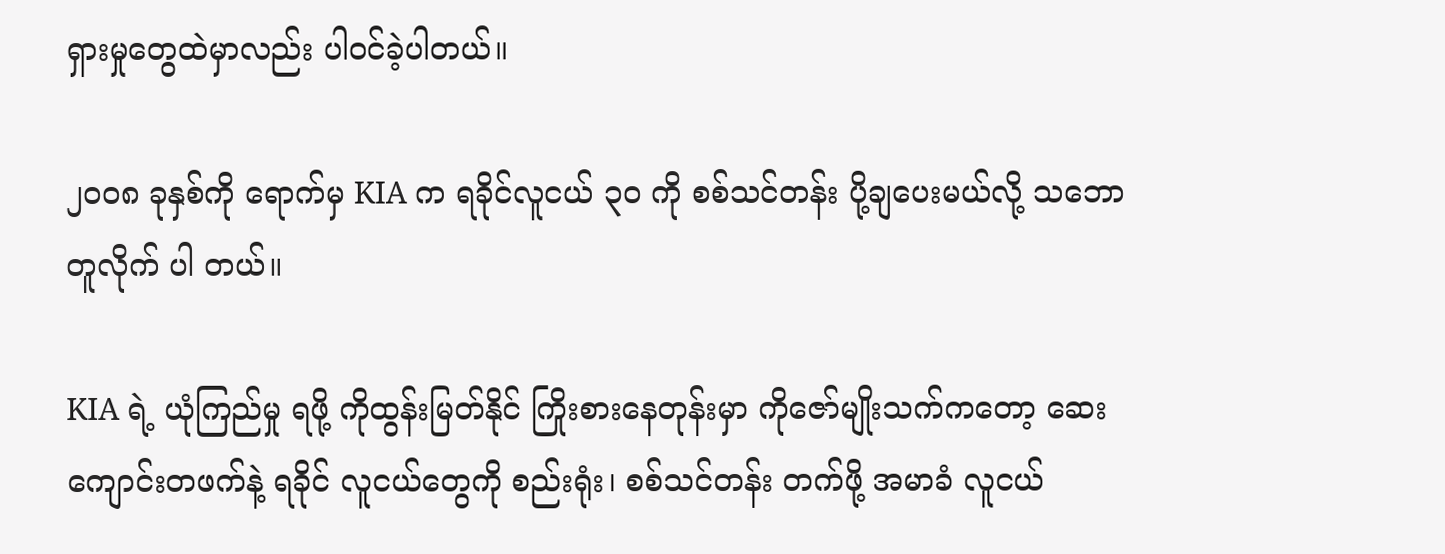ရှားမှုတွေထဲမှာလည်း ပါဝင်ခဲ့ပါတယ်။

၂၀၀၈ ခုနှစ်ကို ရောက်မှ KIA က ရခိုင်လူငယ် ၃၀ ကို စစ်သင်တန်း ပို့ချပေးမယ်လို့ သဘောတူလိုက် ပါ တယ်။

KIA ရဲ့ ယုံကြည်မှု ရဖို့ ကိုထွန်းမြတ်နိုင် ကြိုးစားနေတုန်းမှာ ကိုဇော်မျိုးသက်ကတော့ ဆေးကျောင်းတဖက်နဲ့ ရခိုင် လူငယ်တွေကို စည်းရုံး၊ စစ်သင်တန်း တက်ဖို့ အမာခံ လူငယ်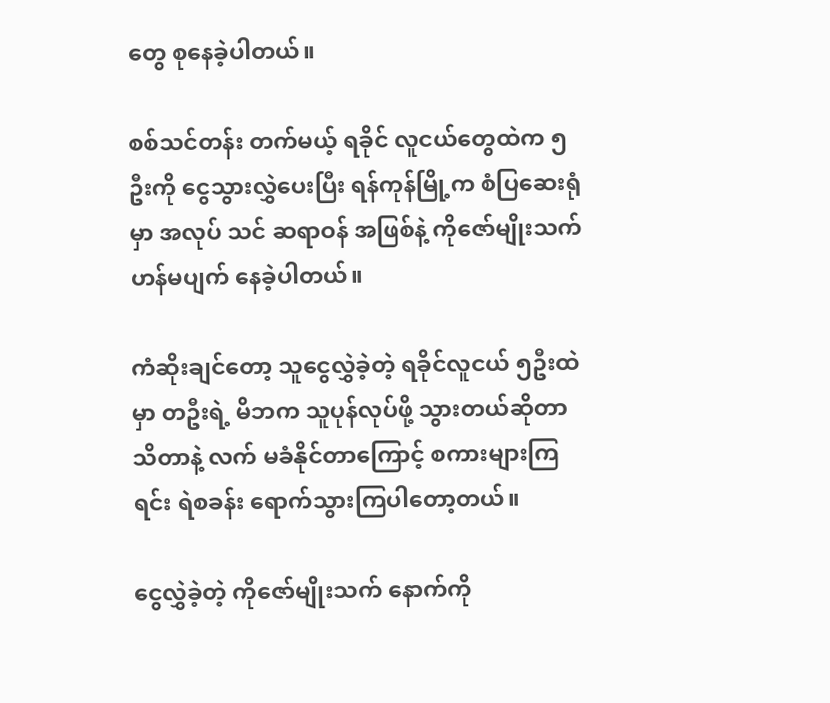တွေ စုနေခဲ့ပါတယ်။

စစ်သင်တန်း တက်မယ့် ရခိုင် လူငယ်တွေထဲက ၅ ဦးကို ငွေသွားလွှဲပေးပြီး ရန်ကုန်မြို့က စံပြဆေးရုံမှာ အလုပ် သင် ဆရာဝန် အဖြစ်နဲ့ ကိုဇော်မျိုးသက် ဟန်မပျက် နေခဲ့ပါတယ်။

ကံဆိုးချင်တော့ သူငွေလွှဲခဲ့တဲ့ ရခိုင်လူငယ် ၅ဦးထဲမှာ တဦးရဲ့ မိဘက သူပုန်လုပ်ဖို့ သွားတယ်ဆိုတာ သိတာနဲ့ လက် မခံနိုင်တာကြောင့် စကားများကြရင်း ရဲစခန်း ရောက်သွားကြပါတော့တယ်။

ငွေလွှဲခဲ့တဲ့ ကိုဇော်မျိုးသက် နောက်ကို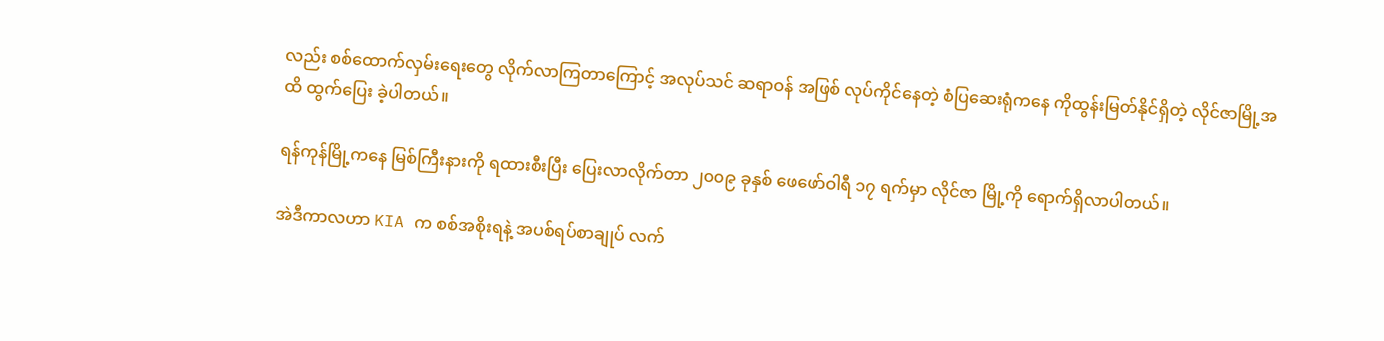လည်း စစ်ထောက်လှမ်းရေးတွေ လိုက်လာကြတာကြောင့် အလုပ်သင် ဆရာဝန် အဖြစ် လုပ်ကိုင်နေတဲ့ စံပြဆေးရုံကနေ ကိုထွန်းမြတ်နိုင်ရှိတဲ့ လိုင်ဇာမြို့အထိ ထွက်ပြေး ခဲ့ပါတယ်။

ရန်ကုန်မြို့ကနေ မြစ်ကြီးနားကို ရထားစီးပြီး ပြေးလာလိုက်တာ ၂၀၀၉ ခုနှစ် ဖေဖော်ဝါရီ ၁၇ ရက်မှာ လိုင်ဇာ မြို့ကို ရောက်ရှိလာပါတယ်။

အဲဒီကာလဟာ KIA က စစ်အစိုးရနဲ့ အပစ်ရပ်စာချုပ် လက်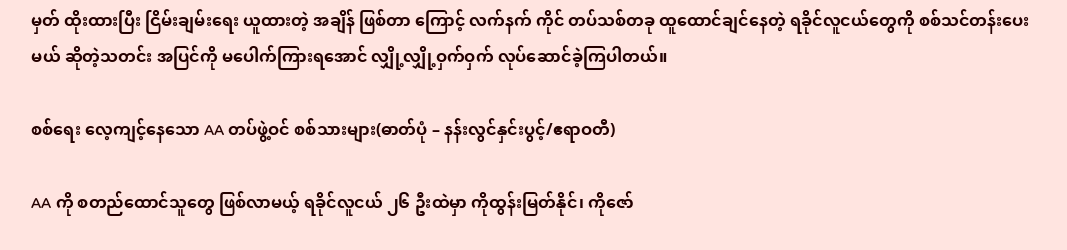မှတ် ထိုးထားပြီး ငြိမ်းချမ်းရေး ယူထားတဲ့ အချိန် ဖြစ်တာ ကြောင့် လက်နက် ကိုင် တပ်သစ်တခု ထူထောင်ချင်နေတဲ့ ရခိုင်လူငယ်တွေကို စစ်သင်တန်းပေး မယ် ဆိုတဲ့သတင်း အပြင်ကို မပေါက်ကြားရအောင် လျှို့လျှို့ဝှက်ဝှက် လုပ်ဆောင်ခဲ့ကြပါတယ်။

စစ်ရေး လေ့ကျင့်နေသော AA တပ်ဖွဲ့ဝင် စစ်သားများ(ဓာတ်ပုံ – နန်းလွင်နှင်းပွင့်/ဧရာဝတီ)

AA ကို စတည်ထောင်သူတွေ ဖြစ်လာမယ့် ရခိုင်လူငယ် ၂၆ ဦးထဲမှာ ကိုထွန်းမြတ်နိုင်၊ ကိုဇော်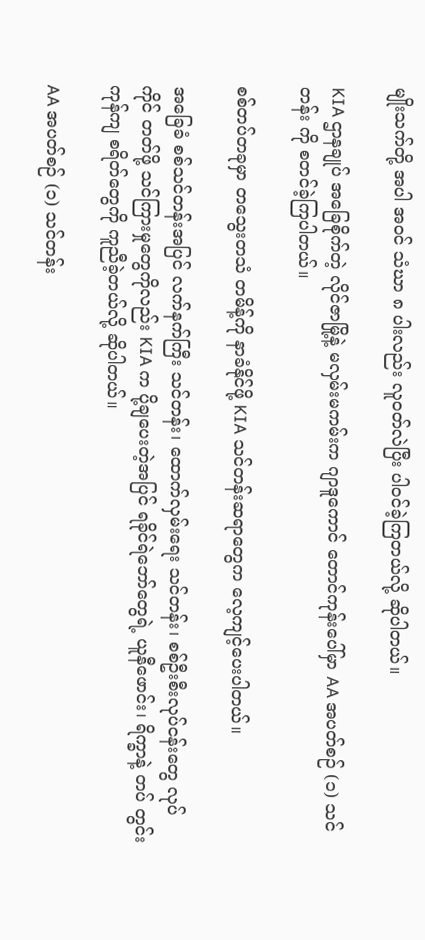မျိုးသက်တို့ အပါ အဝင် သံဃာ ၈ ပါးလည်း လူဝတ်လဲပြီး ပါဝင်ခဲ့ကြတယ်လို့ ဆိုပါတယ်။

KIA ဌာနချုပ် အခြေစိုက်တဲ့ လိုင်ဇာမြို့နဲ့ မလှမ်းမကမ်းက ဂျာဒူကောင် တောင်ကုန်းပေါ်မှာ AA အပတ်စဉ် (၁) သင်တန်း ကို စတင်ခဲ့ကြပါတယ်။

စစ်တပ်တခုမှာ တသွေးတသံ တမိန့်ကို နာခံနိုင်ဖို့ KIA သင်တန်းဆရာတွေက လေ့ကျင့်ပေးပါတယ်။

အခြေခံ စစ်သင်တန်းအပြင် လက်နက်ကြီး သင်တန်း၊ ထောက်လှမ်းရေး သင်တန်း၊ စစ်ဦးစီးလုပ်ငန်းတွေ လုပ် ကိုင် တတ်ဖို့ သင်ကြားမှုတွေကိုလည်း KIA က ပို့ချပေးတဲ့အပြင် ရခိုင်ရဲဘော်တွေရဲ့ ယူနီဖောင်း၊ ရိက္ခာနဲ့ တပ် တွင်း ကုန်ကျ စရိတ်တွေကို ကူညီခဲ့တယ်လို့ ဆိုပါတယ်။

AA အပတ်စဉ် (၁) သင်တန်း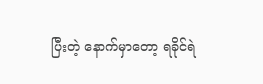ပြီးတဲ့ နောက်မှာတော့ ရခိုင်ရဲ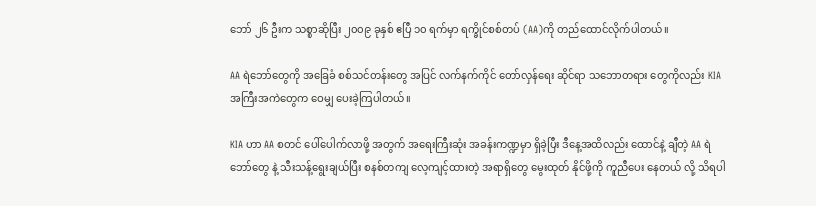ဘော် ၂၆ ဦးက သစ္စာဆိုပြီး ၂၀၀၉ ခုနှစ် ဧပြီ ၁၀ ရက်မှာ ရက္ခိုင်စစ်တပ် (AA)ကို တည်ထောင်လိုက်ပါတယ်။

AA ရဲဘော်တွေကို အခြေခံ စစ်သင်တန်းတွေ အပြင် လက်နက်ကိုင် တော်လှန်ရေး ဆိုင်ရာ သဘောတရား တွေကိုလည်း KIA အကြီးအကဲတွေက ဝေမျှ ပေးခဲ့ကြပါတယ်။

KIA ဟာ AA စတင် ပေါ်ပေါက်လာဖို့ အတွက် အရေးကြီးဆုံး အခန်းကဏ္ဍမှာ ရှိခဲ့ပြီး ဒီနေ့အထိလည်း ထောင်နဲ့ ချီတဲ့ AA ရဲဘော်တွေ နဲ့ သီးသန့်ရွေးချယ်ပြီး စနစ်တကျ လေ့ကျင့်ထားတဲ့ အရာရှိတွေ မွေးထုတ် နိုင်ဖို့ကို ကူညီပေး နေတယ် လို့ သိရပါ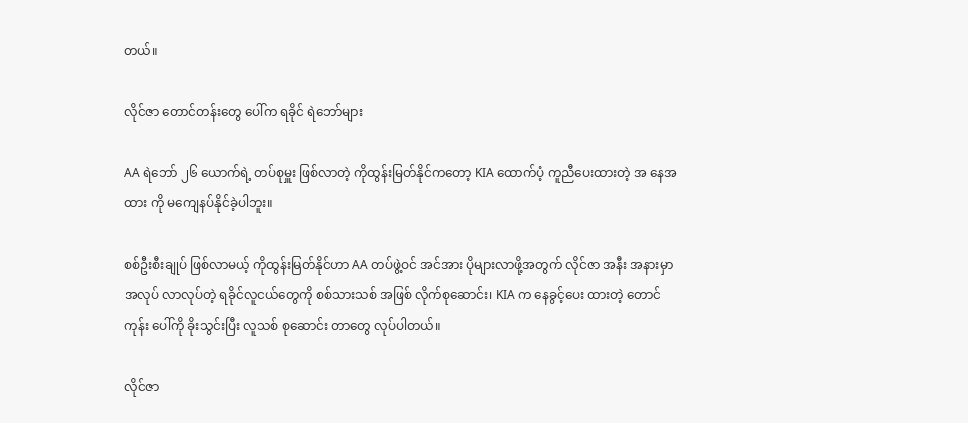တယ်။

လိုင်ဇာ တောင်တန်းတွေ ပေါ်က ရခိုင် ရဲဘော်များ

AA ရဲဘော် ၂၆ ယောက်ရဲ့ တပ်စုမှူး ဖြစ်လာတဲ့ ကိုထွန်းမြတ်နိုင်ကတော့ KIA ထောက်ပံ့ ကူညီပေးထားတဲ့ အ နေအထား ကို မကျေနပ်နိုင်ခဲ့ပါဘူး။

စစ်ဦးစီးချုပ် ဖြစ်လာမယ့် ကိုထွန်းမြတ်နိုင်ဟာ AA တပ်ဖွဲ့ဝင် အင်အား ပိုများလာဖို့အတွက် လိုင်ဇာ အနီး အနားမှာ အလုပ် လာလုပ်တဲ့ ရခိုင်လူငယ်တွေကို စစ်သားသစ် အဖြစ် လိုက်စုဆောင်း၊ KIA က နေခွင့်ပေး ထားတဲ့ တောင်ကုန်း ပေါ်ကို ခိုးသွင်းပြီး လူသစ် စုဆောင်း တာတွေ လုပ်ပါတယ်။

လိုင်ဇာ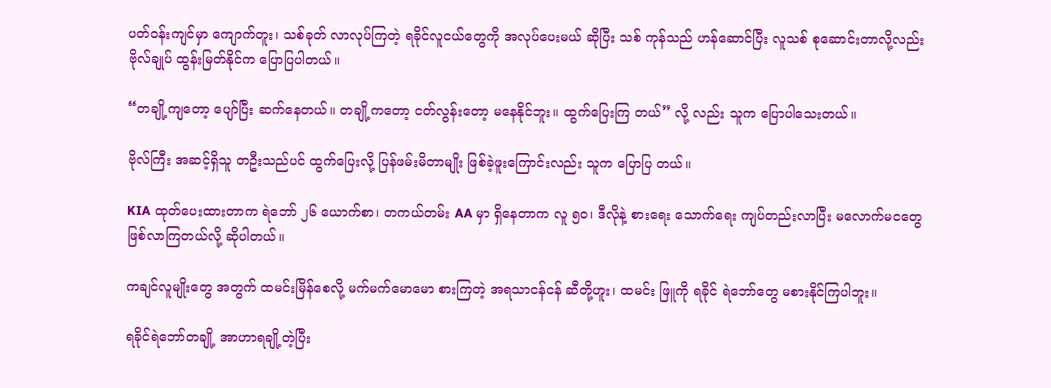ပတ်ဝန်းကျင်မှာ ကျောက်တူး၊ သစ်ခုတ် လာလုပ်ကြတဲ့ ရခိုင်လူငယ်တွေကို အလုပ်ပေးမယ် ဆိုပြီး သစ် ကုန်သည် ဟန်ဆောင်ပြီး လူသစ် စုဆောင်းတာလို့လည်း ဗိုလ်ချုပ် ထွန်းမြတ်နိုင်က ပြောပြပါတယ်။

“တချို့ကျတော့ ပျော်ပြီး ဆက်နေတယ်။ တချို့ကတော့ ငတ်လွန်းတော့ မနေနိုင်ဘူး။ ထွက်ပြေးကြ တယ်” လို့ လည်း သူက ပြောပါသေးတယ်။

ဗိုလ်ကြီး အဆင့်ရှိသူ တဦးသည်ပင် ထွက်ပြေးလို့ ပြန်ဖမ်းမိတာမျိုး ဖြစ်ခဲ့ဖူးကြောင်းလည်း သူက ပြောပြ တယ်။

KIA ထုတ်ပေးထားတာက ရဲဘော် ၂၆ ယောက်စာ၊ တကယ်တမ်း AA မှာ ရှိနေတာက လူ ၅၀၊ ဒီလိုနဲ့ စားရေး သောက်ရေး ကျပ်တည်းလာပြီး မလောက်မငတွေ ဖြစ်လာကြတယ်လို့ ဆိုပါတယ်။

ကချင်လူမျိုးတွေ အတွက် ထမင်းမြိန်စေလို့ မက်မက်မောမော စားကြတဲ့ အရသာငန်ငန် ဆီတို့ဟူး၊ ထမင်း ဖြူကို ရခိုင် ရဲဘော်တွေ မစားနိုင်ကြပါဘူး။

ရခိုင်ရဲဘော်တချို့ အာဟာရချို့တဲ့ပြီး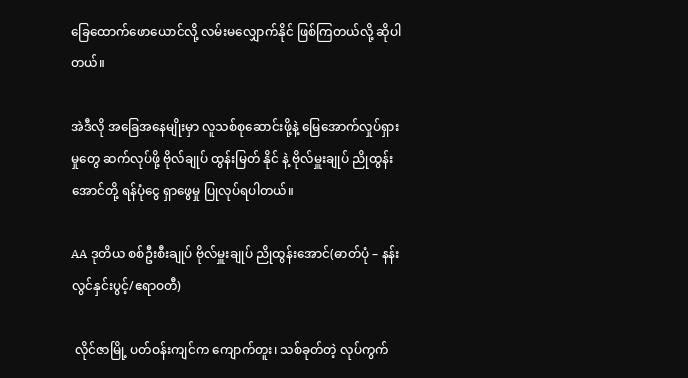ခြေထောက်ဖောယောင်လို့ လမ်းမလျှောက်နိုင် ဖြစ်ကြတယ်လို့ ဆိုပါ တယ်။

အဲဒီလို အခြေအနေမျိုးမှာ လူသစ်စုဆောင်းဖို့နဲ့ မြေအောက်လှုပ်ရှားမှုတွေ ဆက်လုပ်ဖို့ ဗိုလ်ချုပ် ထွန်းမြတ် နိုင် နဲ့ ဗိုလ်မှူးချုပ် ညိုထွန်းအောင်တို့ ရန်ပုံငွေ ရှာဖွေမှု ပြုလုပ်ရပါတယ်။

AA ဒုတိယ စစ်ဦးစီးချုပ် ဗိုလ်မှူးချုပ် ညိုထွန်းအောင်(ဓာတ်ပုံ – နန်းလွင်နှင်းပွင့်/ဧရာဝတီ)

 လိုင်ဇာမြို့ ပတ်ဝန်းကျင်က ကျောက်တူး၊ သစ်ခုတ်တဲ့ လုပ်ကွက်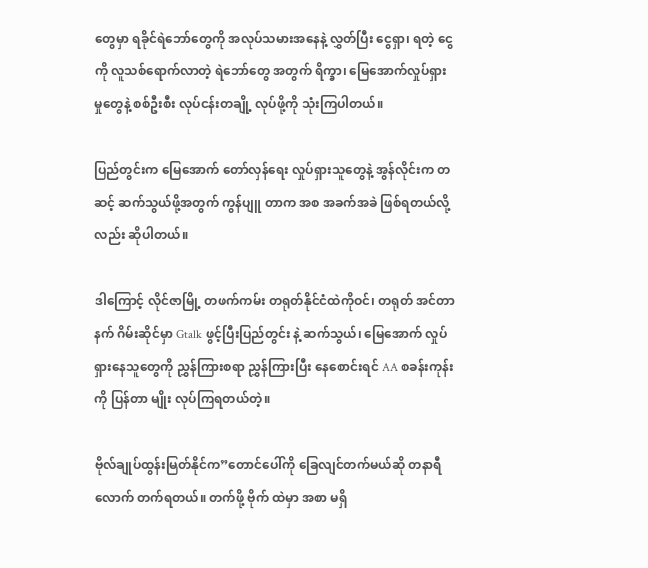တွေမှာ ရခိုင်ရဲဘော်တွေကို အလုပ်သမားအနေနဲ့ လွှတ်ပြီး ငွေရှာ၊ ရတဲ့ ငွေကို လူသစ်ရောက်လာတဲ့ ရဲဘော်တွေ အတွက် ရိက္ခာ၊ မြေအောက်လှုပ်ရှားမှုတွေနဲ့ စစ်ဦးစီး လုပ်ငန်းတချို့ လုပ်ဖို့ကို သုံးကြပါတယ်။

ပြည်တွင်းက မြေအောက် တော်လှန်ရေး လှုပ်ရှားသူတွေနဲ့ အွန်လိုင်းက တဆင့် ဆက်သွယ်ဖို့အတွက် ကွန်ပျူ တာက အစ အခက်အခဲ ဖြစ်ရတယ်လို့လည်း ဆိုပါတယ်။

ဒါကြောင့် လိုင်ဇာမြို့ တဖက်ကမ်း တရုတ်နိုင်ငံထဲကိုဝင်၊ တရုတ် အင်တာနက် ဂိမ်းဆိုင်မှာ Gtalk ဖွင့်ပြီးပြည်တွင်း နဲ့ ဆက်သွယ်၊ မြေအောက် လှုပ်ရှားနေသူတွေကို ညွှန်ကြားစရာ ညွှန်ကြားပြီး နေစောင်းရင် AA စခန်းကုန်းကို ပြန်တာ မျိုး လုပ်ကြရတယ်တဲ့။

ဗိုလ်ချုပ်ထွန်းမြတ်နိုင်က”တောင်ပေါ်ကို ခြေလျင်တက်မယ်ဆို တနာရီလောက် တက်ရတယ်။ တက်ဖို့ ဗိုက် ထဲမှာ အစာ မရှိ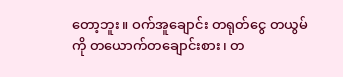တော့ဘူး။ ဝက်အူချောင်း တရုတ်ငွေ တယွမ်ကို တယောက်တချောင်းစား၊ တ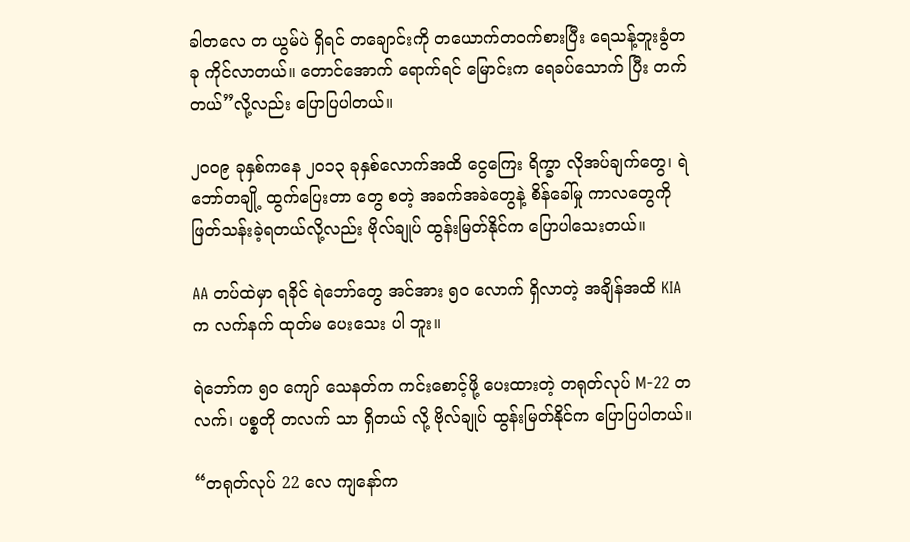ခါတလေ တ ယွမ်ပဲ ရှိရင် တချောင်းကို တယောက်တဝက်စားပြီး ရေသန့်ဘူးခွံတခု ကိုင်လာတယ်။ တောင်အောက် ရောက်ရင် မြောင်းက ရေခပ်သောက် ပြီး တက်တယ်”လို့လည်း ပြောပြပါတယ်။

၂၀၀၉ ခုနှစ်ကနေ ၂၀၁၃ ခုနှစ်လောက်အထိ ငွေကြေး ရိက္ခာ လိုအပ်ချက်တွေ၊ ရဲဘော်တချို့ ထွက်ပြေးတာ တွေ စတဲ့ အခက်အခဲတွေနဲ့ စိန်ခေါ်မှု ကာလတွေကို ဖြတ်သန်းခဲ့ရတယ်လို့လည်း ဗိုလ်ချုပ် ထွန်းမြတ်နိုင်က ပြောပါသေးတယ်။

AA တပ်ထဲမှာ ရခိုင် ရဲဘော်တွေ အင်အား ၅၀ လောက် ရှိလာတဲ့ အချိန်အထိ KIA က လက်နက် ထုတ်မ ပေးသေး ပါ ဘူး။

ရဲဘော်က ၅၀ ကျော် သေနတ်က ကင်းစောင့်ဖို့ ပေးထားတဲ့ တရုတ်လုပ် M-22 တလက်၊ ပစ္စတို တလက် သာ ရှိတယ် လို့ ဗိုလ်ချုပ် ထွန်းမြတ်နိုင်က ပြောပြပါတယ်။

“တရုတ်လုပ် 22 လေ ကျနော်က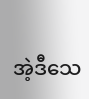အဲ့ဒီသေ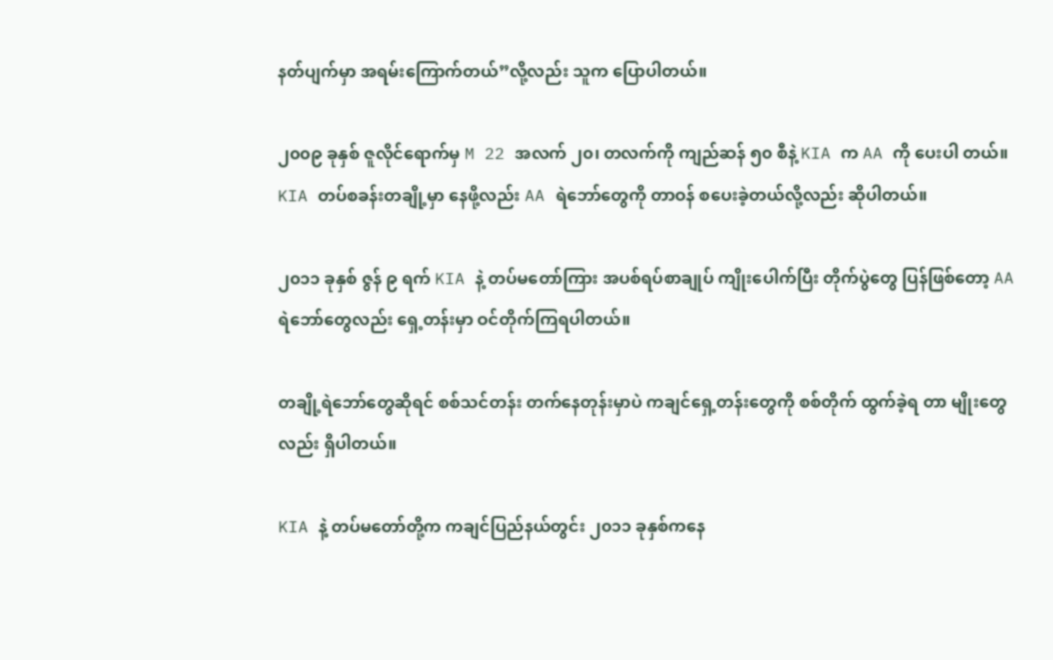နတ်ပျက်မှာ အရမ်းကြောက်တယ်”လို့လည်း သူက ပြောပါတယ်။

၂၀၀၉ ခုနှစ် ဇူလိုင်ရောက်မှ M 22 အလက် ၂၀၊ တလက်ကို ကျည်ဆန် ၅၀ စီနဲ့ KIA က AA ကို ပေးပါ တယ်။ KIA တပ်စခန်းတချို့မှာ နေဖို့လည်း AA ရဲဘော်တွေကို တာဝန် စပေးခဲ့တယ်လို့လည်း ဆိုပါတယ်။

၂၀၁၁ ခုနှစ် ဇွန် ၉ ရက် KIA နဲ့ တပ်မတော်ကြား အပစ်ရပ်စာချုပ် ကျိုးပေါက်ပြီး တိုက်ပွဲတွေ ပြန်ဖြစ်တော့ AA ရဲဘော်တွေလည်း ရှေ့တန်းမှာ ဝင်တိုက်ကြရပါတယ်။

တချို့ရဲဘော်တွေဆိုရင် စစ်သင်တန်း တက်နေတုန်းမှာပဲ ကချင်ရှေ့တန်းတွေကို စစ်တိုက် ထွက်ခဲ့ရ တာ မျိုးတွေလည်း ရှိပါတယ်။

KIA နဲ့ တပ်မတော်တို့က ကချင်ပြည်နယ်တွင်း ၂၀၁၁ ခုနှစ်ကနေ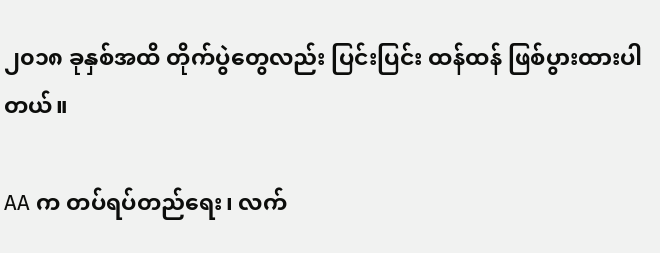၂၀၁၈ ခုနှစ်အထိ တိုက်ပွဲတွေလည်း ပြင်းပြင်း ထန်ထန် ဖြစ်ပွားထားပါတယ်။

AA က တပ်ရပ်တည်ရေး၊ လက်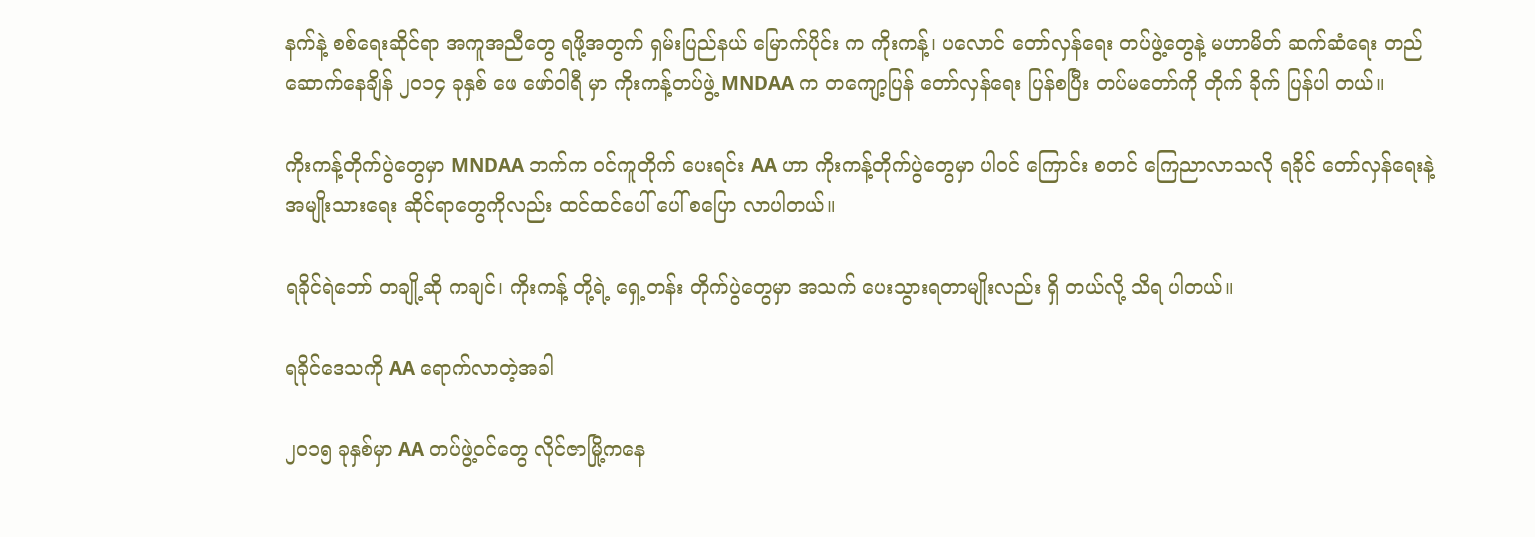နက်နဲ့ စစ်ရေးဆိုင်ရာ အကူအညီတွေ ရဖို့အတွက် ရှမ်းပြည်နယ် မြောက်ပိုင်း က ကိုးကန့်၊ ပလောင် တော်လှန်ရေး တပ်ဖွဲ့တွေနဲ့ မဟာမိတ် ဆက်ဆံရေး တည်ဆောက်နေချိန် ၂၀၁၄ ခုနှစ် ဖေ ဖော်ဝါရီ မှာ ကိုးကန့်တပ်ဖွဲ့ MNDAA က တကျော့ပြန် တော်လှန်ရေး ပြန်စပြီး တပ်မတော်ကို တိုက် ခိုက် ပြန်ပါ တယ်။

ကိုးကန့်တိုက်ပွဲတွေမှာ MNDAA ဘက်က ဝင်ကူတိုက် ပေးရင်း AA ဟာ ကိုးကန့်တိုက်ပွဲတွေမှာ ပါဝင် ကြောင်း စတင် ကြေညာလာသလို ရခိုင် တော်လှန်ရေးနဲ့ အမျိုးသားရေး ဆိုင်ရာတွေကိုလည်း ထင်ထင်ပေါ် ပေါ် စပြော လာပါတယ်။

ရခိုင်ရဲဘော် တချို့ဆို ကချင်၊ ကိုးကန့် တို့ရဲ့ ရှေ့တန်း တိုက်ပွဲတွေမှာ အသက် ပေးသွားရတာမျိုးလည်း ရှိ တယ်လို့ သိရ ပါတယ်။

ရခိုင်ဒေသကို AA ရောက်လာတဲ့အခါ

၂၀၁၅ ခုနှစ်မှာ AA တပ်ဖွဲ့ဝင်တွေ လိုင်ဇာမြို့ကနေ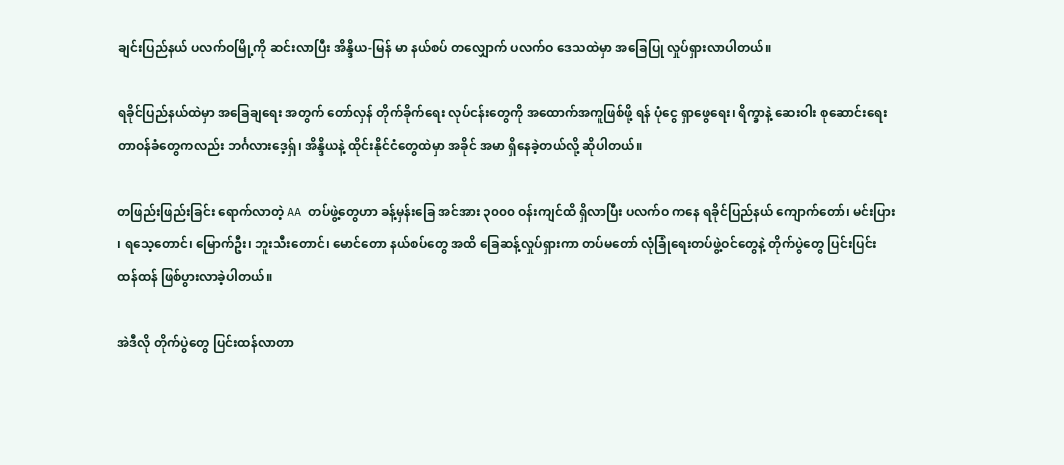ချင်းပြည်နယ် ပလက်ဝမြို့ကို ဆင်းလာပြီး အိန္ဒိယ-မြန် မာ နယ်စပ် တလျှောက် ပလက်ဝ ဒေသထဲမှာ အခြေပြု လှုပ်ရှားလာပါတယ်။

ရခိုင်ပြည်နယ်ထဲမှာ အခြေချရေး အတွက် တော်လှန် တိုက်ခိုက်ရေး လုပ်ငန်းတွေကို အထောက်အကူဖြစ်ဖို့ ရန် ပုံငွေ ရှာဖွေရေး၊ ရိက္ခာနဲ့ ဆေးဝါး စုဆောင်းရေး တာဝန်ခံတွေကလည်း ဘင်္ဂလားဒေ့ရှ်၊ အိန္ဒိယနဲ့ ထိုင်းနိုင်ငံတွေထဲမှာ အခိုင် အမာ ရှိနေခဲ့တယ်လို့ ဆိုပါတယ်။

တဖြည်းဖြည်းခြင်း ရောက်လာတဲ့ AA တပ်ဖွဲ့တွေဟာ ခန့်မှန်းခြေ အင်အား ၃၀၀၀ ဝန်းကျင်ထိ ရှိလာပြီး ပလက်ဝ ကနေ ရခိုင်ပြည်နယ် ကျောက်တော်၊ မင်းပြား ၊ ရသေ့တောင်၊ မြောက်ဦး၊ ဘူးသီးတောင်၊ မောင်တော နယ်စပ်တွေ အထိ ခြေဆန့်လှုပ်ရှားကာ တပ်မတော် လုံခြုံရေးတပ်ဖွဲ့ဝင်တွေနဲ့ တိုက်ပွဲတွေ ပြင်းပြင်း ထန်ထန် ဖြစ်ပွားလာခဲ့ပါတယ်။

အဲဒီလို တိုက်ပွဲတွေ ပြင်းထန်လာတာ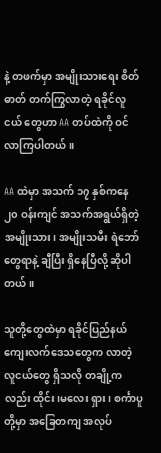နဲ့ တဖက်မှာ အမျိုးသားရေး စိတ်ဓာတ် တက်ကြွလာတဲ့ ရခိုင်လူငယ် တွေဟာ AA တပ်ထဲကို ဝင်လာကြပါတယ်။

AA ထဲမှာ အသက် ၁၇ နှစ်ကနေ ၂၀ ဝန်းကျင် အသက်အရွယ်ရှိတဲ့ အမျိုးသား၊ အမျိုးသမီး ရဲဘော်တွေရာနဲ့ ချီပြီး ရှိနေပြီလို့ ဆိုပါတယ်။

သူတို့တွေထဲမှာ ရခိုင်ပြည်နယ် ကျေးလက်ဒေသတွေက လာတဲ့ လူငယ်တွေ ရှိသလို တချို့ကလည်း ထိုင်း၊မလေး ရှား၊ စင်္ကာပူတို့မှာ အခြေတကျ အလုပ်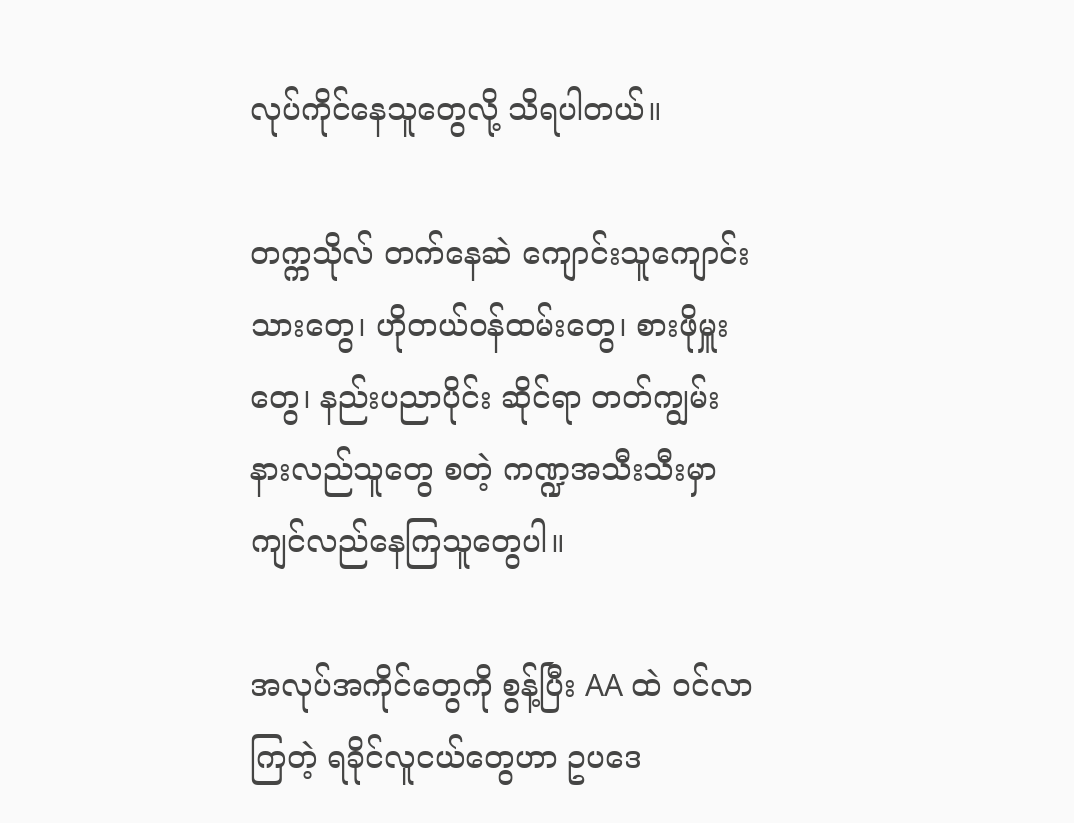လုပ်ကိုင်နေသူတွေလို့ သိရပါတယ်။

တက္ကသိုလ် တက်နေဆဲ ကျောင်းသူကျောင်းသားတွေ၊ ဟိုတယ်ဝန်ထမ်းတွေ၊ စားဖိုမှူးတွေ၊ နည်းပညာပိုင်း ဆိုင်ရာ တတ်ကျွမ်း နားလည်သူတွေ စတဲ့ ကဏ္ဍအသီးသီးမှာ ကျင်လည်နေကြသူတွေပါ။

အလုပ်အကိုင်တွေကို စွန့်ပြီး AA ထဲ ဝင်လာကြတဲ့ ရခိုင်လူငယ်တွေဟာ ဥပဒေ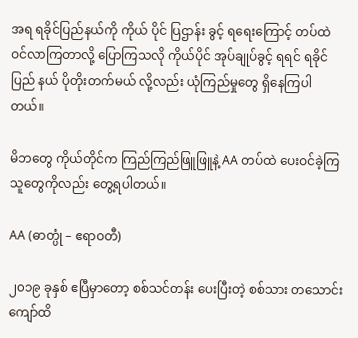အရ ရခိုင်ပြည်နယ်ကို ကိုယ် ပိုင် ပြဌာန်း ခွင့် ရရေးကြောင့် တပ်ထဲဝင်လာကြတာလို့ ပြောကြသလို ကိုယ်ပိုင် အုပ်ချုပ်ခွင့် ရရင် ရခိုင် ပြည် နယ် ပိုတိုးတက်မယ် လို့လည်း ယုံကြည်မှုတွေ ရှိနေကြပါတယ်။

မိဘတွေ ကိုယ်တိုင်က ကြည်ကြည်ဖြူဖြူနဲ့ AA တပ်ထဲ ပေးဝင်ခဲ့ကြသူတွေကိုလည်း တွေ့ရပါတယ်။

AA (ဓာတ္ပုံ – ဧရာဝတီ)

၂၀၁၉ ခုနှစ် ဧပြီမှာတော့ စစ်သင်တန်း ပေးပြီးတဲ့ စစ်သား တသောင်းကျော်ထိ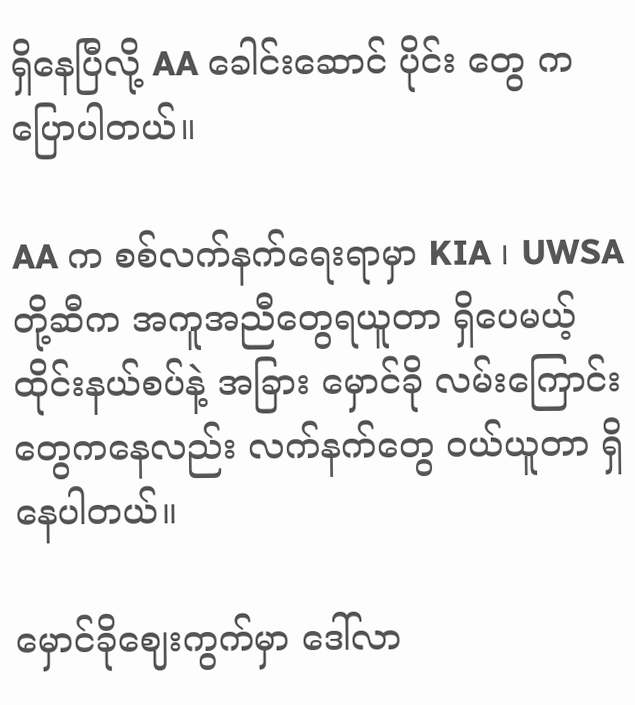ရှိနေပြီလို့ AA ခေါင်းဆောင် ပိုင်း တွေ က ပြောပါတယ်။

AA က စစ်လက်နက်ရေးရာမှာ KIA ၊ UWSA တို့ဆီက အကူအညီတွေရယူတာ ရှိပေမယ့် ထိုင်းနယ်စပ်နဲ့ အခြား မှောင်ခို လမ်းကြောင်းတွေကနေလည်း လက်နက်တွေ ဝယ်ယူတာ ရှိနေပါတယ်။

မှောင်ခိုဈေးကွက်မှာ ဒေါ်လာ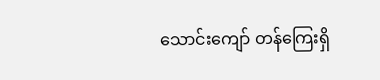သောင်းကျော် တန်ကြေးရှိ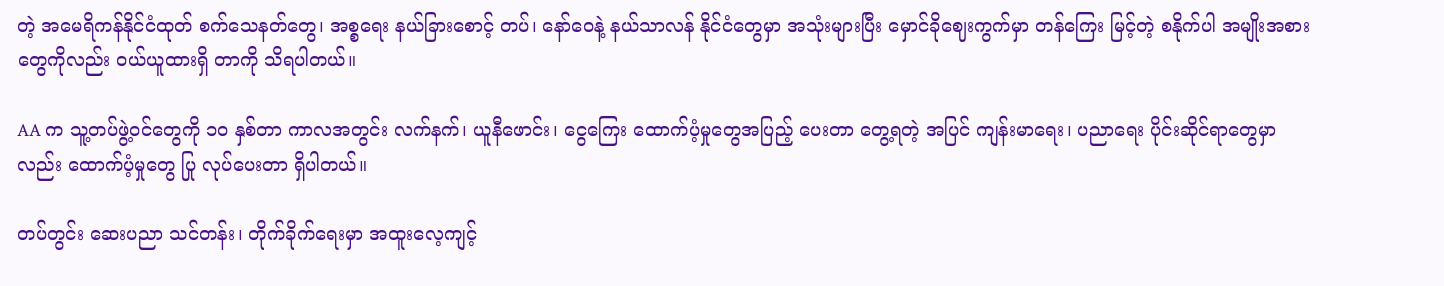တဲ့ အမေရိကန်နိုင်ငံထုတ် စက်သေနတ်တွေ၊ အစ္စရေး နယ်ခြားစောင့် တပ်၊ နော်ဝေနဲ့ နယ်သာလန် နိုင်ငံတွေမှာ အသုံးများပြီး မှောင်ခိုဈေးကွက်မှာ တန်ကြေး မြင့်တဲ့ စနိုက်ပါ အမျိုးအစားတွေကိုလည်း ဝယ်ယူထားရှိ တာကို သိရပါတယ်။

AA က သူ့တပ်ဖွဲ့ဝင်တွေကို ၁၀ နှစ်တာ ကာလအတွင်း လက်နက်၊ ယူနီဖောင်း၊ ငွေကြေး ထောက်ပံ့မှုတွေအပြည့် ပေးတာ တွေ့ရတဲ့ အပြင် ကျန်းမာရေး၊ ပညာရေး ပိုင်းဆိုင်ရာတွေမှာလည်း ထောက်ပံ့မှုတွေ ပြု လုပ်ပေးတာ ရှိပါတယ်။

တပ်တွင်း ဆေးပညာ သင်တန်း၊ တိုက်ခိုက်ရေးမှာ အထူးလေ့ကျင့်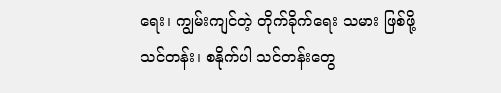ရေး၊ ကျွမ်းကျင်တဲ့ တိုက်ခိုက်ရေး သမား ဖြစ်ဖို့ သင်တန်း၊ စနိုက်ပါ သင်တန်းတွေ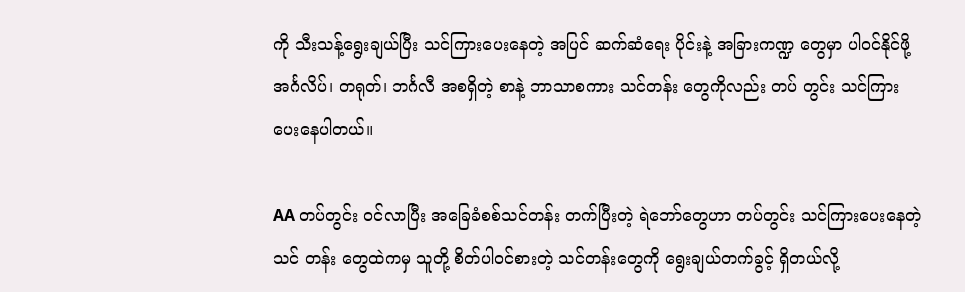ကို သီးသန့်ရွေးချယ်ပြီး သင်ကြားပေးနေတဲ့ အပြင် ဆက်ဆံရေး ပိုင်းနဲ့ အခြားကဏ္ဍ တွေမှာ ပါဝင်နိုင်ဖို့ အင်္ဂလိပ်၊ တရုတ်၊ ဘင်္ဂလီ အစရှိတဲ့ စာနဲ့ ဘာသာစကား သင်တန်း တွေကိုလည်း တပ် တွင်း သင်ကြား ပေးနေပါတယ်။

AA တပ်တွင်း ဝင်လာပြီး အခြေခံစစ်သင်တန်း တက်ပြီးတဲ့ ရဲဘော်တွေဟာ တပ်တွင်း သင်ကြားပေးနေတဲ့သင် တန်း တွေထဲကမှ သူတို့ စိတ်ပါဝင်စားတဲ့ သင်တန်းတွေကို ရွေးချယ်တက်ခွင့် ရှိတယ်လို့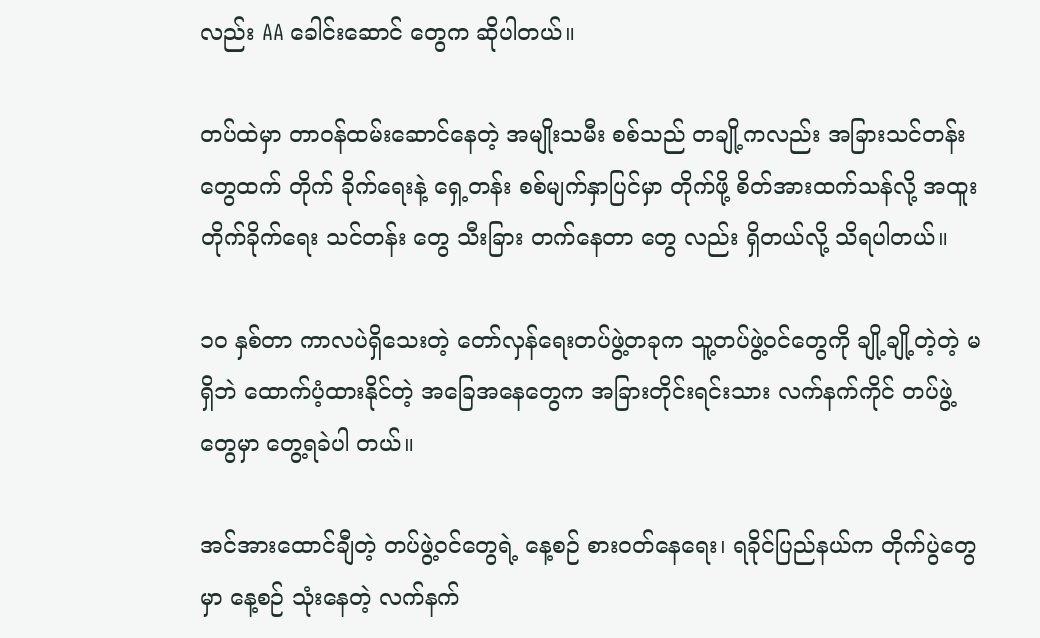လည်း AA ခေါင်းဆောင် တွေက ဆိုပါတယ်။

တပ်ထဲမှာ တာဝန်ထမ်းဆောင်နေတဲ့ အမျိုးသမီး စစ်သည် တချို့ကလည်း အခြားသင်တန်းတွေထက် တိုက် ခိုက်ရေးနဲ့ ရှေ့တန်း စစ်မျက်နှာပြင်မှာ တိုက်ဖို့ စိတ်အားထက်သန်လို့ အထူး တိုက်ခိုက်ရေး သင်တန်း တွေ သီးခြား တက်နေတာ တွေ လည်း ရှိတယ်လို့ သိရပါတယ်။

၁၀ နှစ်တာ ကာလပဲရှိသေးတဲ့ တော်လှန်ရေးတပ်ဖွဲ့တခုက သူ့တပ်ဖွဲ့ဝင်တွေကို ချို့ချို့တဲ့တဲ့ မရှိဘဲ ထောက်ပံ့ထားနိုင်တဲ့ အခြေအနေတွေက အခြားတိုင်းရင်းသား လက်နက်ကိုင် တပ်ဖွဲ့တွေမှာ တွေ့ရခဲပါ တယ်။

အင်အားထောင်ချီတဲ့ တပ်ဖွဲ့ဝင်တွေရဲ့ နေ့စဉ် စားဝတ်နေရေး၊ ရခိုင်ပြည်နယ်က တိုက်ပွဲတွေမှာ နေ့စဉ် သုံးနေတဲ့ လက်နက်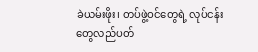ခဲယမ်းဖိုး၊ တပ်ဖွဲ့ဝင်တွေရဲ့ လုပ်ငန်းတွေလည်ပတ်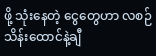ဖို့ သုံးနေတဲ့ ငွေတွေဟာ လစဉ် သိန်းထောင်နဲ့ချီ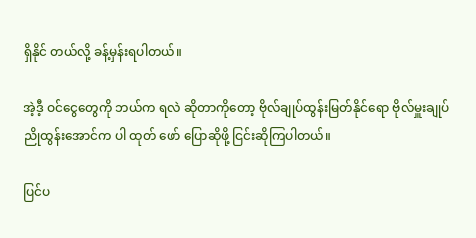ရှိနိုင် တယ်လို့ ခန့်မှန်းရပါတယ်။

အဲ့ဒီ့ ဝင်ငွေတွေကို ဘယ်က ရလဲ ဆိုတာကိုတော့ ဗိုလ်ချုပ်ထွန်းမြတ်နိုင်ရော ဗိုလ်မှူးချုပ် ညိုထွန်းအောင်က ပါ ထုတ် ဖော် ပြောဆိုဖို့ ငြင်းဆိုကြပါတယ်။

ပြင်ပ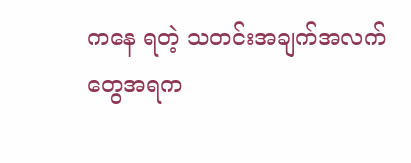ကနေ ရတဲ့ သတင်းအချက်အလက်တွေအရက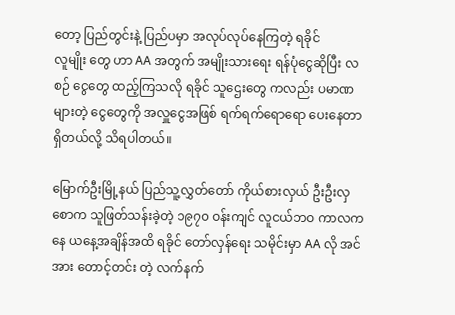တော့ ပြည်တွင်းနဲ့ ပြည်ပမှာ အလုပ်လုပ်နေကြတဲ့ ရခိုင်                                                                                                                                                                                                                                                                                                                                                                                                                                                        လူမျိုး တွေ ဟာ AA အတွက် အမျိုးသားရေး ရန်ပုံငွေဆိုပြီး လစဉ် ငွေတွေ ထည့်ကြသလို ရခိုင် သူဌေးတွေ ကလည်း ပမာဏ များတဲ့ ငွေတွေကို အလှူငွေအဖြစ် ရက်ရက်ရောရော ပေးနေတာ ရှိတယ်လို့ သိရပါတယ်။

မြောက်ဦးမြို့နယ် ပြည်သူ့လွှတ်တော် ကိုယ်စားလှယ် ဦးဦးလှစောက သူဖြတ်သန်းခဲ့တဲ့ ၁၉၇၀ ဝန်းကျင် လူငယ်ဘဝ ကာလကနေ ယနေ့အချိန်အထိ ရခိုင် တော်လှန်ရေး သမိုင်းမှာ AA လို အင်အား တောင့်တင်း တဲ့ လက်နက်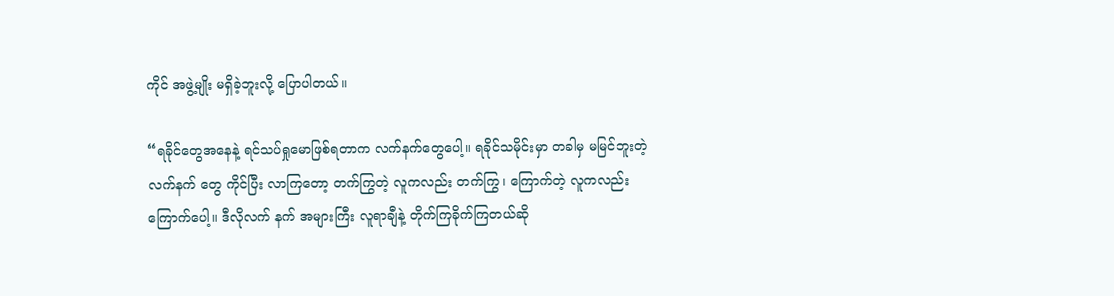ကိုင် အဖွဲ့မျိုး မရှိခဲ့ဘူးလို့ ပြောပါတယ်။

“ရခိုင်တွေအနေနဲ့ ရင်သပ်ရှုမောဖြစ်ရတာက လက်နက်တွေပေါ့။ ရခိုင်သမိုင်းမှာ တခါမှ မမြင်ဘူးတဲ့ လက်နက် တွေ ကိုင်ပြီး လာကြတော့ တက်ကြွတဲ့ လူကလည်း တက်ကြွ၊ ကြောက်တဲ့ လူကလည်း ကြောက်ပေါ့။ ဒီလိုလက် နက် အများကြီး လူရာချီနဲ့ တိုက်ကြခိုက်ကြတယ်ဆို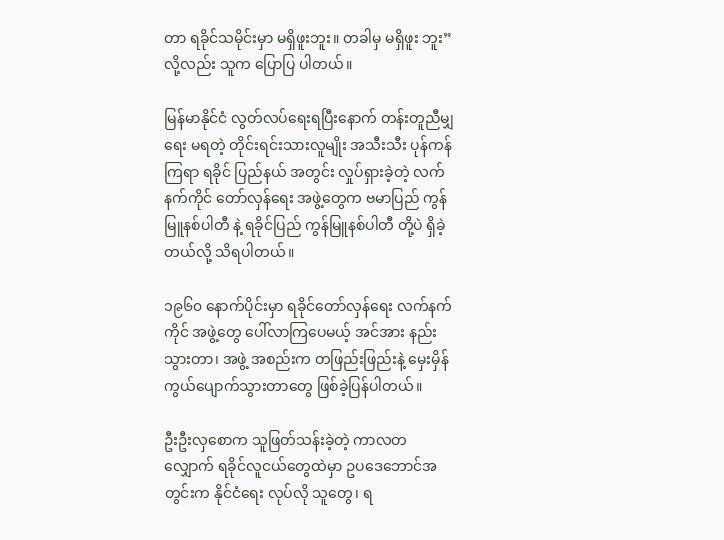တာ ရခိုင်သမိုင်းမှာ မရှိဖူးဘူး။ တခါမှ မရှိဖူး ဘူး”လို့လည်း သူက ပြောပြ ပါတယ်။

မြန်မာနိုင်ငံ လွတ်လပ်ရေးရပြီးနောက် တန်းတူညီမျှရေး မရတဲ့ တိုင်းရင်းသားလူမျိုး အသီးသီး ပုန်ကန်ကြရာ ရခိုင် ပြည်နယ် အတွင်း လှုပ်ရှားခဲ့တဲ့ လက်နက်ကိုင် တော်လှန်ရေး အဖွဲ့တွေက ဗမာပြည် ကွန်မြူနစ်ပါတီ နဲ့ ရခိုင်ပြည် ကွန်မြူနစ်ပါတီ တို့ပဲ ရှိခဲ့တယ်လို့ သိရပါတယ်။

၁၉၆၀ နောက်ပိုင်းမှာ ရခိုင်တော်လှန်ရေး လက်နက်ကိုင် အဖွဲ့တွေ ပေါ်လာကြပေမယ့် အင်အား နည်းသွားတာ၊ အဖွဲ့ အစည်းက တဖြည်းဖြည်းနဲ့ မှေးမှိန် ကွယ်ပျောက်သွားတာတွေ ဖြစ်ခဲ့ပြန်ပါတယ်။

ဦးဦးလှစောက သူဖြတ်သန်းခဲ့တဲ့ ကာလတလျှောက် ရခိုင်လူငယ်တွေထဲမှာ ဥပဒေဘောင်အတွင်းက နိုင်ငံရေး လုပ်လို သူတွေ၊ ရ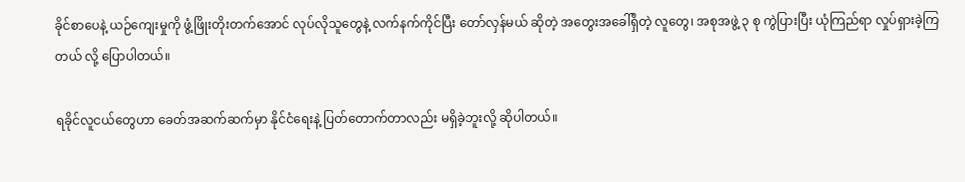ခိုင်စာပေနဲ့ ယဉ်ကျေးမှုကို ဖွံ့ဖြိုးတိုးတက်အောင် လုပ်လိုသူတွေနဲ့ လက်နက်ကိုင်ပြီး တော်လှန်မယ် ဆိုတဲ့ အတွေးအခေါ်ရှိတဲ့ လူတွေ၊ အစုအဖွဲ့ ၃ စု ကွဲပြားပြီး ယုံကြည်ရာ လှုပ်ရှားခဲ့ကြ တယ် လို့ ပြောပါတယ်။

ရခိုင်လူငယ်တွေဟာ ခေတ်အဆက်ဆက်မှာ နိုင်ငံရေးနဲ့ ပြတ်တောက်တာလည်း မရှိခဲ့ဘူးလို့ ဆိုပါတယ်။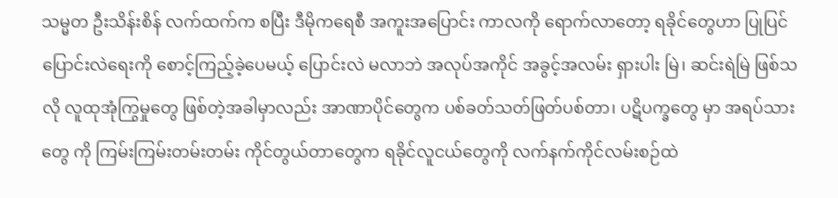သမ္မတ ဦးသိန်းစိန် လက်ထက်က စပြီး ဒီမိုကရေစီ အကူးအပြောင်း ကာလကို ရောက်လာတော့ ရခိုင်တွေဟာ ပြုပြင် ပြောင်းလဲရေးကို စောင့်ကြည့်ခဲ့ပေမယ့် ပြောင်းလဲ မလာဘဲ အလုပ်အကိုင် အခွင့်အလမ်း ရှားပါး မြဲ၊ ဆင်းရဲမြဲ ဖြစ်သလို လူထုအုံကြွမှုတွေ ဖြစ်တဲ့အခါမှာလည်း အာဏာပိုင်တွေက ပစ်ခတ်သတ်ဖြတ်ပစ်တာ၊ ပဋိပက္ခတွေ မှာ အရပ်သားတွေ ကို ကြမ်းကြမ်းတမ်းတမ်း ကိုင်တွယ်တာတွေက ရခိုင်လူငယ်တွေကို လက်နက်ကိုင်လမ်းစဉ်ထဲ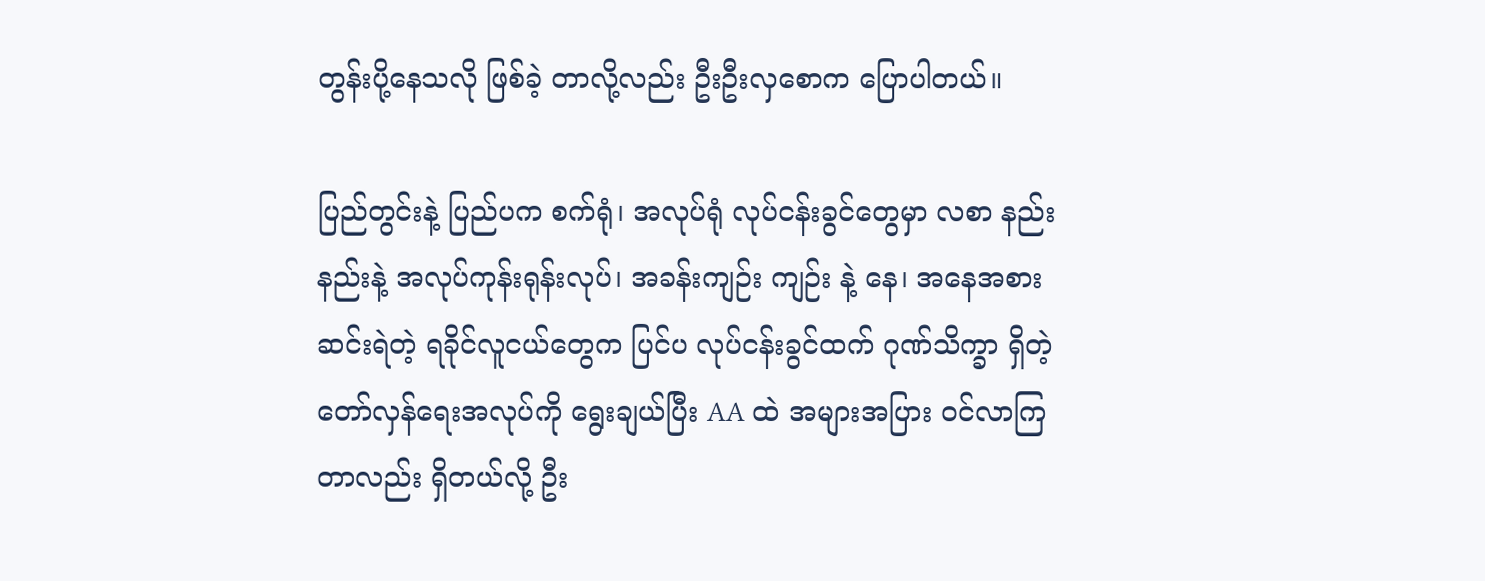တွန်းပို့နေသလို ဖြစ်ခဲ့ တာလို့လည်း ဦးဦးလှစောက ပြောပါတယ်။

ပြည်တွင်းနဲ့ ပြည်ပက စက်ရုံ၊ အလုပ်ရုံ လုပ်ငန်းခွင်တွေမှာ လစာ နည်းနည်းနဲ့ အလုပ်ကုန်းရုန်းလုပ်၊ အခန်းကျဉ်း ကျဉ်း နဲ့ နေ၊ အနေအစား ဆင်းရဲတဲ့ ရခိုင်လူငယ်တွေက ပြင်ပ လုပ်ငန်းခွင်ထက် ဂုဏ်သိက္ခာ ရှိတဲ့ တော်လှန်ရေးအလုပ်ကို ရွေးချယ်ပြီး AA ထဲ အများအပြား ဝင်လာကြတာလည်း ရှိတယ်လို့ ဦး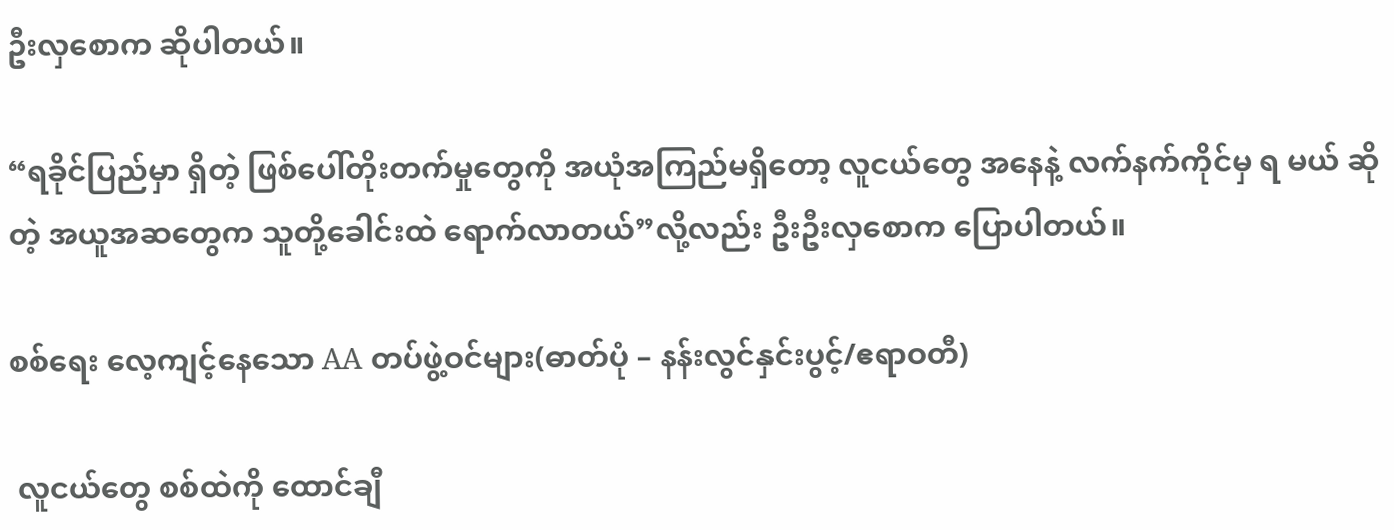ဦးလှစောက ဆိုပါတယ်။

“ရခိုင်ပြည်မှာ ရှိတဲ့ ဖြစ်ပေါ်တိုးတက်မှုတွေကို အယုံအကြည်မရှိတော့ လူငယ်တွေ အနေနဲ့ လက်နက်ကိုင်မှ ရ မယ် ဆိုတဲ့ အယူအဆတွေက သူတို့ခေါင်းထဲ ရောက်လာတယ်”လို့လည်း ဦးဦးလှစောက ပြောပါတယ်။

စစ်ရေး လေ့ကျင့်နေသော AA တပ်ဖွဲ့ဝင်များ(ဓာတ်ပုံ – နန်းလွင်နှင်းပွင့်/ဧရာဝတီ)

 လူငယ်တွေ စစ်ထဲကို ထောင်ချီ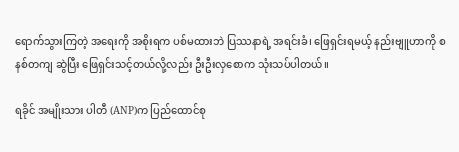ရောက်သွားကြတဲ့ အရေးကို အစိုးရက ပစ်မထားဘဲ ပြဿနာရဲ့ အရင်းခံ၊ ဖြေရှင်းရမယ့် နည်းဗျူဟာကို စနစ်တကျ ဆွဲပြီး ဖြေရှင်းသင့်တယ်လို့လည်း ဦးဦးလှစောက သုံးသပ်ပါတယ်။

ရခိုင် အမျိုးသား ပါတီ (ANP)က ပြည်ထောင်စု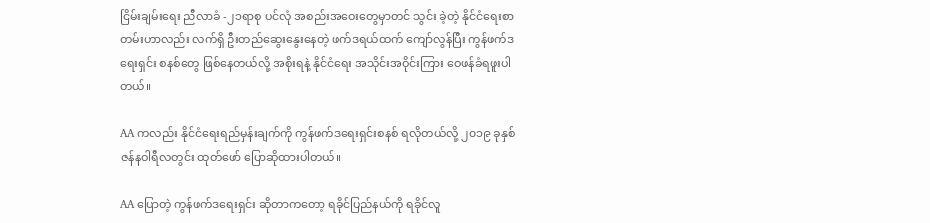ငြိမ်းချမ်းရေး ညီလာခံ -၂၁ရာစု ပင်လုံ အစည်းအဝေးတွေမှာတင် သွင်း ခဲ့တဲ့ နိုင်ငံရေးစာတမ်းဟာလည်း လက်ရှိ ဦးတည်ဆွေးနွေးနေတဲ့ ဖက်ဒရယ်ထက် ကျော်လွန်ပြီး ကွန်ဖက်ဒရေးရှင်း စနစ်တွေ ဖြစ်နေတယ်လို့ အစိုးရနဲ့ နိုင်ငံရေး အသိုင်းအဝိုင်းကြား ဝေဖန်ခံရဖူးပါတယ်။

AA ကလည်း နိုင်ငံရေးရည်မှန်းချက်ကို ကွန်ဖက်ဒရေးရှင်းစနစ် ရလိုတယ်လို့ ၂၀၁၉ ခုနှစ် ဇန်နဝါရီလတွင်း ထုတ်ဖော် ပြောဆိုထားပါတယ်။

AA ပြောတဲ့ ကွန်ဖက်ဒရေးရှင်း ဆိုတာကတော့ ရခိုင်ပြည်နယ်ကို ရခိုင်လူ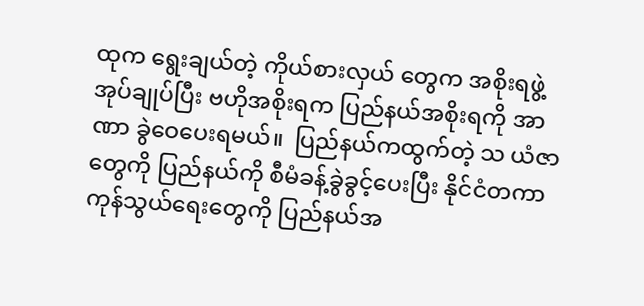ထုက ရွေးချယ်တဲ့ ကိုယ်စားလှယ် တွေက အစိုးရဖွဲ့ အုပ်ချုပ်ပြီး ဗဟိုအစိုးရက ပြည်နယ်အစိုးရကို အာဏာ ခွဲဝေပေးရမယ်။  ပြည်နယ်ကထွက်တဲ့ သ ယံဇာတွေကို ပြည်နယ်ကို စီမံခန့်ခွဲခွင့်ပေးပြီး နိုင်ငံတကာ ကုန်သွယ်ရေးတွေကို ပြည်နယ်အ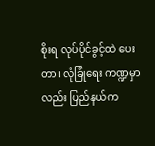စိုးရ လုပ်ပိုင်ခွင့်ထဲ ပေးတာ၊ လုံခြုံရေး ကဏ္ဍမှာလည်း ပြည်နယ်က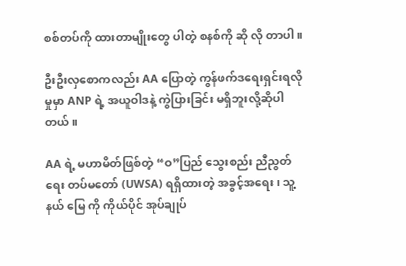စစ်တပ်ကို ထားတာမျိုးတွေ ပါတဲ့ စနစ်ကို ဆို လို တာပါ။

ဦးဦးလှစောကလည်း AA ပြောတဲ့ ကွန်ဖက်ဒရေးရှင်းရလိုမှုမှာ ANP ရဲ့ အယူဝါဒနဲ့ ကွဲပြားခြင်း မရှိဘူးလို့ဆိုပါတယ်။

AA ရဲ့ မဟာမိတ်ဖြစ်တဲ့ “ဝ”ပြည် သွေးစည်း ညီညွတ်ရေး တပ်မတော် (UWSA) ရရှိထားတဲ့ အခွင့်အရေး၊ သူ့နယ် မြေ ကို ကိုယ်ပိုင် အုပ်ချုပ်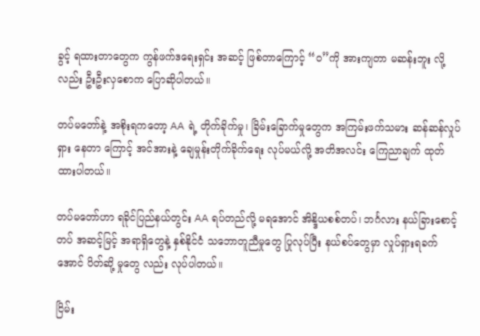ခွင့် ရထားတာတွေက ကွန်ဖက်ဒရေးရှင်း အဆင့် ဖြစ်တာကြောင့် “ဝ”ကို အားကျတာ မဆန်းဘူး လို့လည်း ဦးဦးလှစောက ပြောဆိုပါတယ်။

တပ်မတော်နဲ့ အစိုးရကတော့ AA ရဲ့ တိုက်ခိုက်မှု၊ ခြိမ်းခြောက်မှုတွေက အကြမ်းဖက်သမား ဆန်ဆန်လှုပ်ရှား နေတာ ကြောင့် အင်အားနဲ့ ချေမှုန်းတိုက်ခိုက်ရေး လုပ်မယ်လို့ အတိအလင်း ကြေညာချက် ထုတ်ထားပါတယ်။

တပ်မတော်ဟာ ရခိုင်ပြည်နယ်တွင်း AA ရပ်တည်လို့ မရအောင် အိန္ဒိယစစ်တပ်၊ ဘင်္ဂလား နယ်ခြားစောင့် တပ် အဆင့်မြင့် အရာရှိတွေနဲ့ နှစ်နိုင်ငံ သဘောတူညီမှုတွေ ပြုလုပ်ပြီး နယ်စပ်တွေမှာ လှုပ်ရှားရခက်အောင် ပိတ်ဆို့ မှုတွေ လည်း လုပ်ပါတယ်။

ငြိမ်း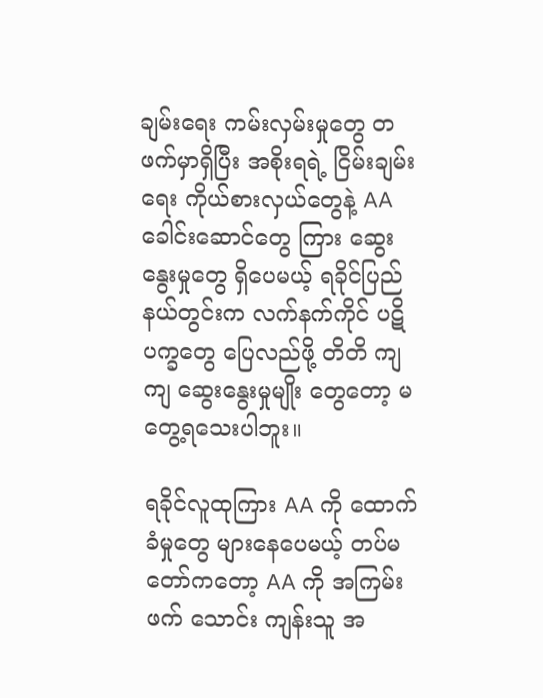ချမ်းရေး ကမ်းလှမ်းမှုတွေ တဖက်မှာရှိပြီး အစိုးရရဲ့ ငြိမ်းချမ်းရေး ကိုယ်စားလှယ်တွေနဲ့ AA ခေါင်းဆောင်တွေ ကြား ဆွေးနွေးမှုတွေ ရှိပေမယ့် ရခိုင်ပြည်နယ်တွင်းက လက်နက်ကိုင် ပဋိပက္ခတွေ ပြေလည်ဖို့ တိတိ ကျကျ ဆွေးနွေးမှုမျိုး တွေတော့ မတွေ့ရသေးပါဘူး။

ရခိုင်လူထုကြား AA ကို ထောက်ခံမှုတွေ များနေပေမယ့် တပ်မတော်ကတော့ AA ကို အကြမ်းဖက် သောင်း ကျန်းသူ အ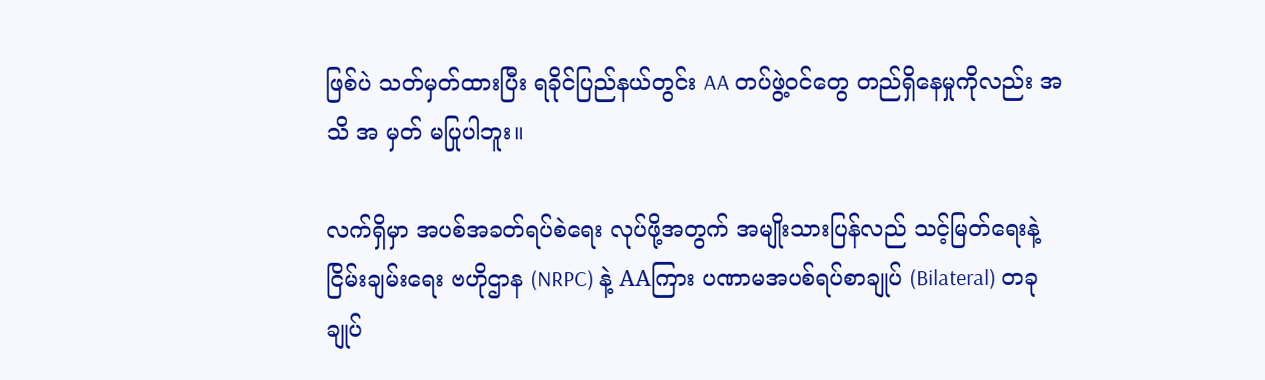ဖြစ်ပဲ သတ်မှတ်ထားပြီး ရခိုင်ပြည်နယ်တွင်း AA တပ်ဖွဲ့ဝင်တွေ တည်ရှိနေမှုကိုလည်း အသိ အ မှတ် မပြုပါဘူး။

လက်ရှိမှာ အပစ်အခတ်ရပ်စဲရေး လုပ်ဖို့အတွက် အမျိုးသားပြန်လည် သင့်မြတ်ရေးနဲ့ ငြိမ်းချမ်းရေး ဗဟိုဌာန (NRPC) နဲ့ AAကြား ပဏာမအပစ်ရပ်စာချုပ် (Bilateral) တခု ချုပ်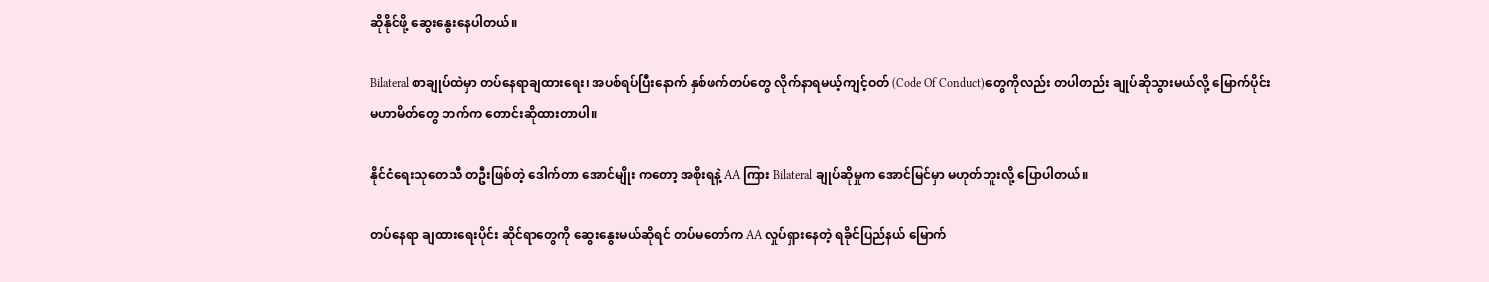ဆိုနိုင်ဖို့ ဆွေးနွေးနေပါတယ်။

Bilateral စာချုပ်ထဲမှာ တပ်နေရာချထားရေး၊ အပစ်ရပ်ပြီးနောက် နှစ်ဖက်တပ်တွေ လိုက်နာရမယ့်ကျင့်ဝတ် (Code Of Conduct)တွေကိုလည်း တပါတည်း ချုပ်ဆိုသွားမယ်လို့ မြောက်ပိုင်း မဟာမိတ်တွေ ဘက်က တောင်းဆိုထားတာပါ။

နိုင်ငံရေးသုတေသီ တဦးဖြစ်တဲ့ ဒေါက်တာ အောင်မျိုး ကတော့ အစိုးရနဲ့ AA ကြား Bilateral ချုပ်ဆိုမှုက အောင်မြင်မှာ မဟုတ်ဘူးလို့ ပြောပါတယ်။

တပ်နေရာ ချထားရေးပိုင်း ဆိုင်ရာတွေကို ဆွေးနွေးမယ်ဆိုရင် တပ်မတော်က AA လှုပ်ရှားနေတဲ့ ရခိုင်ပြည်နယ် မြောက်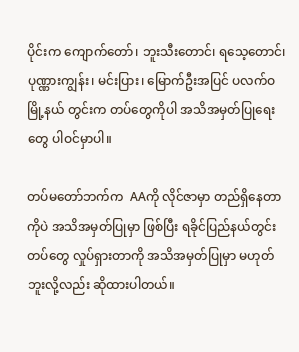ပိုင်းက ကျောက်တော်၊ ဘူးသီးတောင်၊ ရသေ့တောင်၊ ပုဏ္ဏားကျွန်း၊ မင်းပြား၊ မြောက်ဦးအပြင် ပလက်ဝ မြို့နယ် တွင်းက တပ်တွေကိုပါ အသိအမှတ်ပြုရေးတွေ ပါဝင်မှာပါ။

တပ်မတော်ဘက်က  AAကို လိုင်ဇာမှာ တည်ရှိနေတာကိုပဲ အသိအမှတ်ပြုမှာ ဖြစ်ပြီး ရခိုင်ပြည်နယ်တွင်း တပ်တွေ လှုပ်ရှားတာကို အသိအမှတ်ပြုမှာ မဟုတ်ဘူးလို့လည်း ဆိုထားပါတယ်။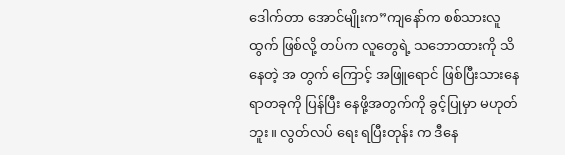ဒေါက်တာ အောင်မျိုးက”ကျနော်က စစ်သားလူထွက် ဖြစ်လို့ တပ်က လူတွေရဲ့ သဘောထားကို သိနေတဲ့ အ တွက် ကြောင့် အဖြူရောင် ဖြစ်ပြီးသားနေရာတခုကို ပြန်ပြီး နေဖို့အတွက်ကို ခွင့်ပြုမှာ မဟုတ်ဘူး။ လွတ်လပ် ရေး ရပြီးတုန်း က ဒီနေ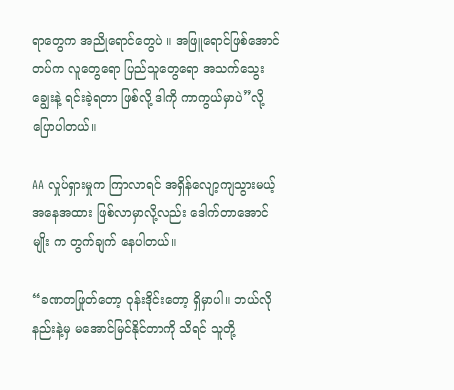ရာတွေက အညိုရောင်တွေပဲ ။ အဖြူရောင်ဖြစ်အောင် တပ်က လူတွေရော ပြည်သူတွေရော အသက်သွေး ချွေးနဲ့ ရင်းခဲ့ရတာ ဖြစ်လို့ ဒါကို ကာကွယ်မှာပဲ”လို့ ပြောပါတယ်။

AA လှုပ်ရှားမှုက ကြာလာရင် အရှိန်လျော့ကျသွားမယ့် အနေအထား ဖြစ်လာမှာလို့လည်း ဒေါက်တာအောင် မျိုး က တွက်ချက် နေပါတယ်။

“ခဏတဖြုတ်တော့ ဝုန်းဒိုင်းတော့ ရှိမှာပါ။ ဘယ်လိုနည်းနဲ့မှ မအောင်မြင်နိုင်တာကို သိရင် သူတို့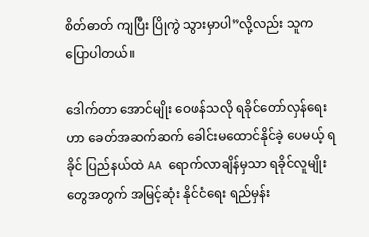စိတ်ဓာတ် ကျပြီး ပြိုကွဲ သွားမှာပါ”လို့လည်း သူက ပြောပါတယ်။

ဒေါက်တာ အောင်မျိုး ဝေဖန်သလို ရခိုင်တော်လှန်ရေးဟာ ခေတ်အဆက်ဆက် ခေါင်းမထောင်နိုင်ခဲ့ ပေမယ့် ရခိုင် ပြည်နယ်ထဲ AA ရောက်လာချိန်မှသာ ရခိုင်လူမျိုးတွေအတွက် အမြင့်ဆုံး နိုင်ငံရေး ရည်မှန်း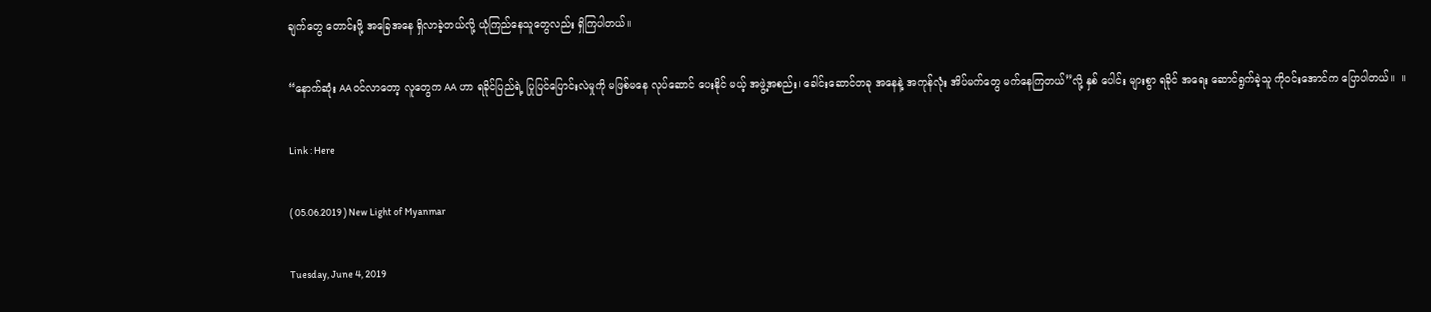ချက်တွေ တောင်းဖို့ အခြေအနေ ရှိလာခဲ့တယ်လို့ ယုံကြည်နေသူတွေလည်း ရှိကြပါတယ်။

“နောက်ဆုံး AA ဝင်လာတော့ လူတွေက AA ဟာ ရခိုင်ပြည်ရဲ့ ပြုပြင်ပြောင်းလဲမှုကို မဖြစ်မနေ လုပ်ဆောင် ပေးနိုင် မယ့် အဖွဲ့အစည်း၊ ခေါင်းဆောင်တခု အနေနဲ့ အကုန်လုံး အိပ်မက်တွေ မက်နေကြတယ်”လို့ နှစ် ပေါင်း များစွာ ရခိုင် အရေး ဆောင်ရွက်ခဲ့သူ ကိုဝင်းအောင်က ပြောပါတယ်။  ။

Link : Here

( 05.06.2019 ) New Light of Myanmar

Tuesday, June 4, 2019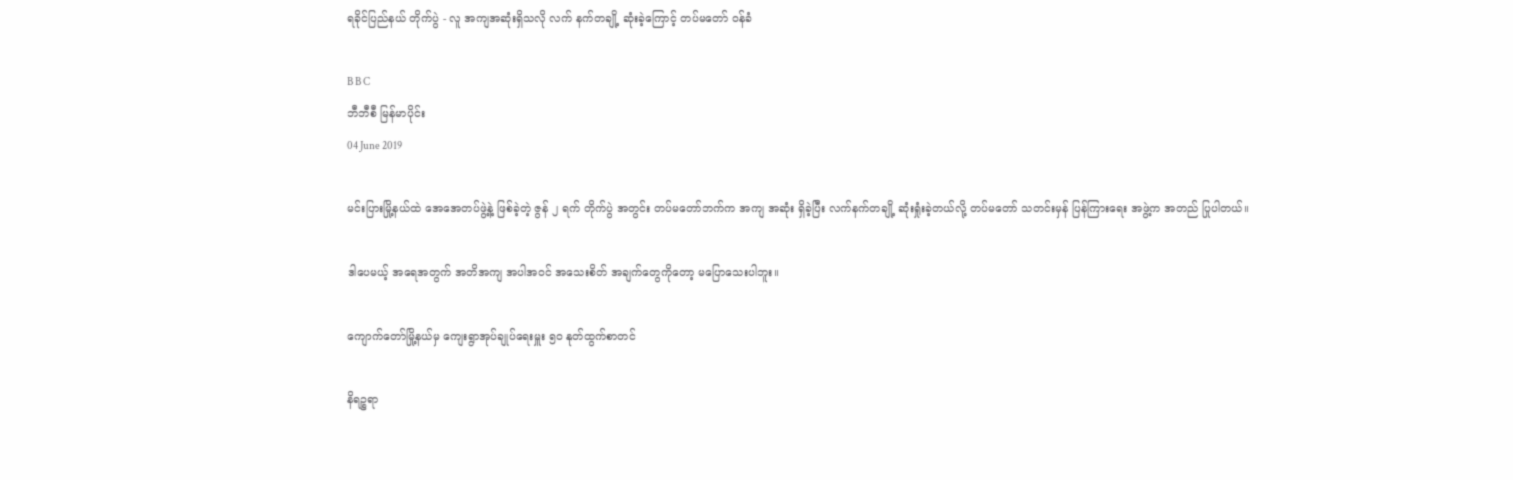ရခိုင်ပြည်နယ် တိုက်ပွဲ - လူ အကျအဆုံးရှိသလို လက် နက်တချို့ ဆုံးခဲ့ကြောင့် တပ်မတော် ဝန်ခံ

B B C
ဘီဘီစီ မြန်မာပိုင်း
04 June 2019

မင်းပြားမြို့နယ်ထဲ အေအေတပ်ဖွဲ့နဲ့ ဖြစ်ခဲ့တဲ့ ဇွန် ၂ ရက် တိုက်ပွဲ အတွင်း တပ်မတော်ဘက်က အကျ အဆုံး ရှိခဲ့ပြီး လက်နက်တချို့ ဆုံးရှုံးခဲ့တယ်လို့ တပ်မတော် သတင်းမှန် ပြန်ကြားရေး အဖွဲ့က အတည် ပြုပါတယ်။

ဒါပေမယ့် အရေအတွက် အတိအကျ အပါအဝင် အသေးစိတ် အချက်တွေကိုတော့ မပြောသေးပါဘူး။

ကျောက်တော်မြို့နယ်မှ ကျေးရွာအုပ်ချုပ်ရေးမှူး ၅ဝ နုတ်ထွက်စာတင်

နိရဉ္စရာ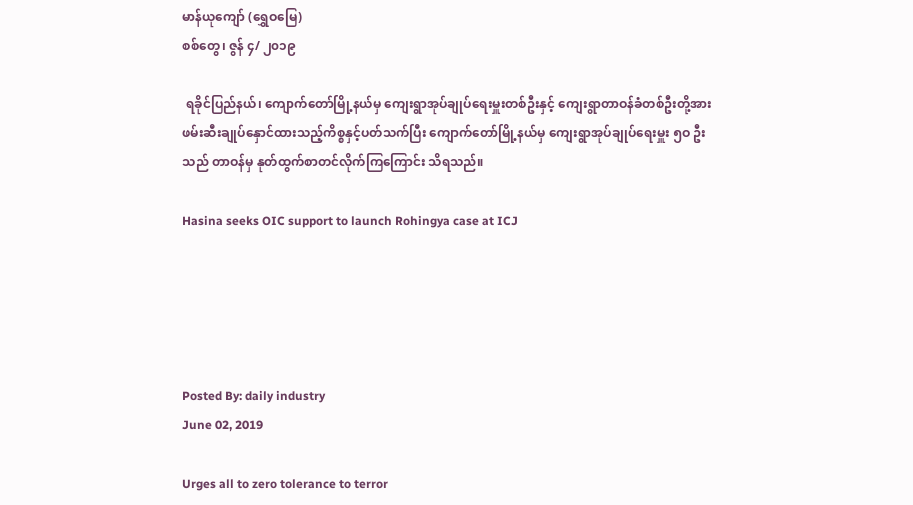မာန်ယုကျော် (ရွှေဝမြေ)
စစ်တွေ၊ ဇွန် ၄/ ၂၀၁၉

 ရခိုင်ပြည်နယ်၊ ကျောက်တော်မြို့နယ်မှ ကျေးရွာအုပ်ချုပ်ရေးမှူးတစ်ဦးနှင့် ကျေးရွာတာဝန်ခံတစ်ဦးတို့အား ဖမ်းဆီးချုပ်နှောင်ထားသည့်ကိစ္စနှင့်ပတ်သက်ပြီး ကျောက်တော်မြို့နယ်မှ ကျေးရွာအုပ်ချုပ်ရေးမှူး ၅ဝ ဦးသည် တာဝန်မှ နုတ်ထွက်စာတင်လိုက်ကြကြောင်း သိရသည်။

Hasina seeks OIC support to launch Rohingya case at ICJ





Posted By: daily industry
June 02, 2019

Urges all to zero tolerance to terror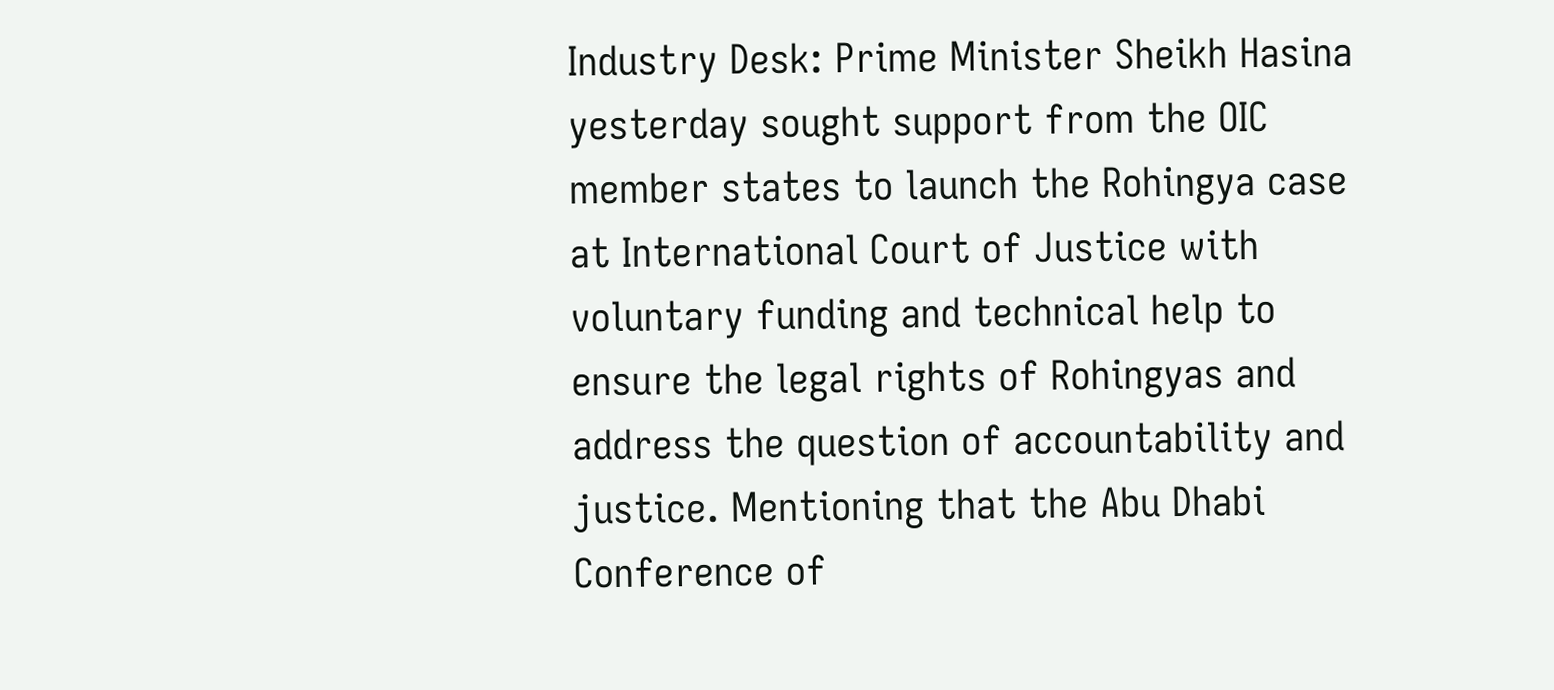Industry Desk: Prime Minister Sheikh Hasina yesterday sought support from the OIC member states to launch the Rohingya case at International Court of Justice with voluntary funding and technical help to ensure the legal rights of Rohingyas and address the question of accountability and justice. Mentioning that the Abu Dhabi Conference of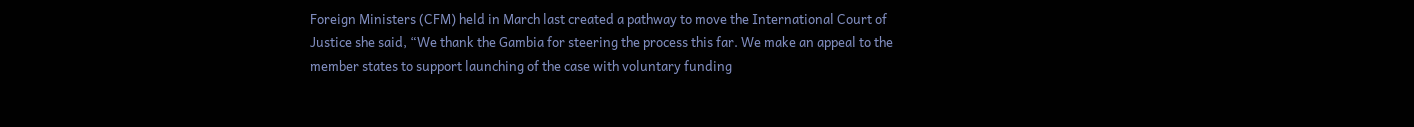Foreign Ministers (CFM) held in March last created a pathway to move the International Court of Justice she said, “We thank the Gambia for steering the process this far. We make an appeal to the member states to support launching of the case with voluntary funding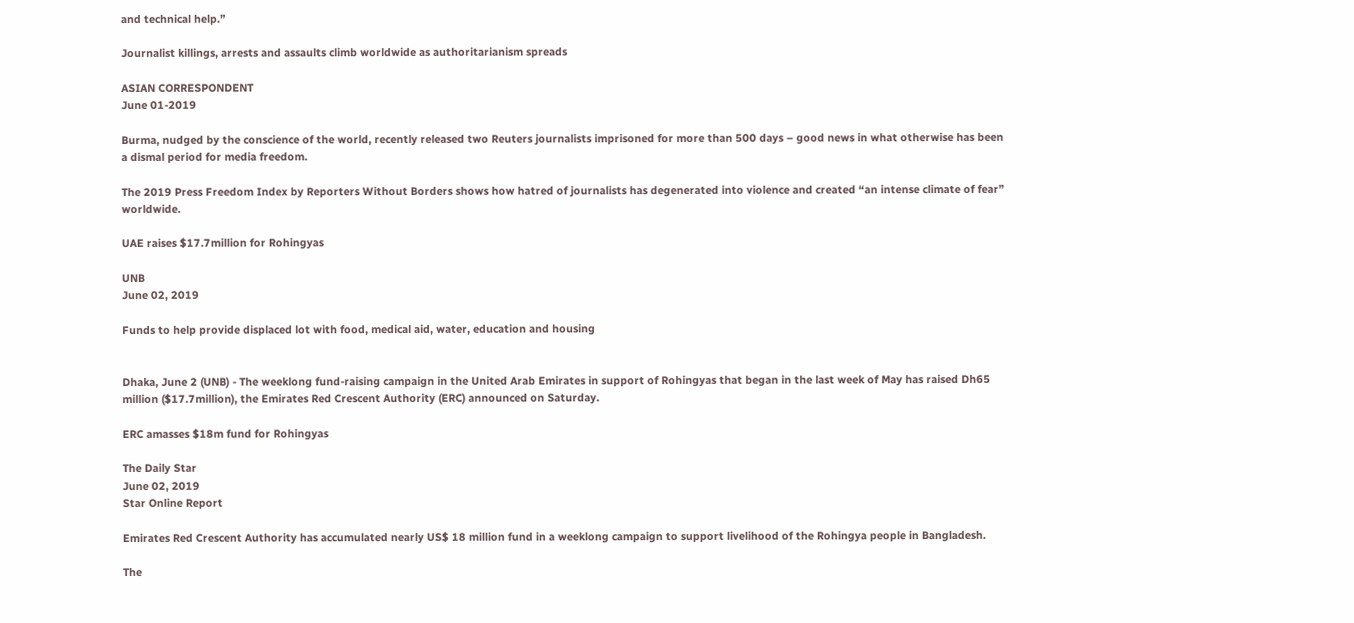and technical help.”

Journalist killings, arrests and assaults climb worldwide as authoritarianism spreads

ASIAN CORRESPONDENT
June 01-2019

Burma, nudged by the conscience of the world, recently released two Reuters journalists imprisoned for more than 500 days – good news in what otherwise has been a dismal period for media freedom.

The 2019 Press Freedom Index by Reporters Without Borders shows how hatred of journalists has degenerated into violence and created “an intense climate of fear” worldwide.

UAE raises $17.7million for Rohingyas

UNB
June 02, 2019

Funds to help provide displaced lot with food, medical aid, water, education and housing


Dhaka, June 2 (UNB) - The weeklong fund-raising campaign in the United Arab Emirates in support of Rohingyas that began in the last week of May has raised Dh65 million ($17.7million), the Emirates Red Crescent Authority (ERC) announced on Saturday.

ERC amasses $18m fund for Rohingyas

The Daily Star
June 02, 2019
Star Online Report

Emirates Red Crescent Authority has accumulated nearly US$ 18 million fund in a weeklong campaign to support livelihood of the Rohingya people in Bangladesh.

The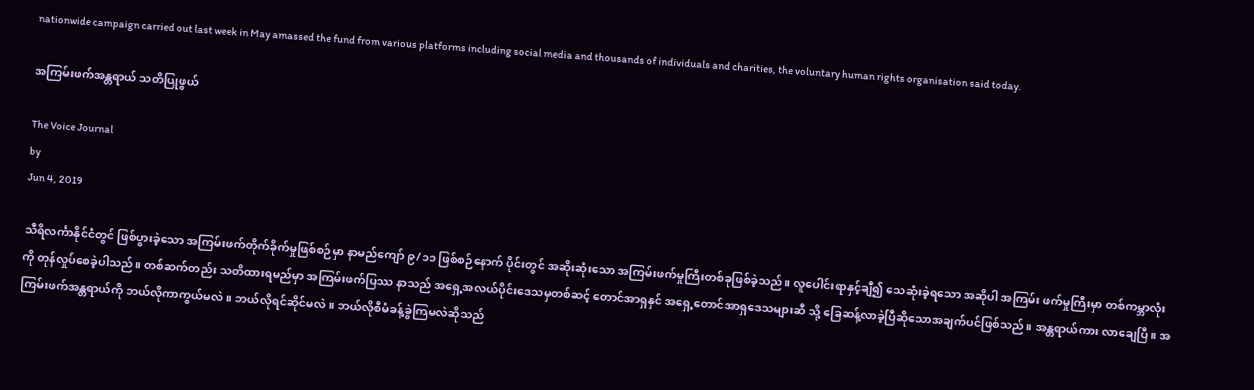nationwide campaign carried out last week in May amassed the fund from various platforms including social media and thousands of individuals and charities, the voluntary human rights organisation said today.

အကြမ်းဖက်အန္တရာယ် သတိပြုဖွယ်

The Voice Journal
by
Jun 4, 2019

သီရိလင်္ကာနိုင်ငံတွင် ဖြစ်ပွားခဲ့သော အကြမ်းဖက်တိုက်ခိုက်မှုဖြစ်စဉ်မှာ နာမည်ကျော် ၉/၁၁ ဖြစ်စဉ်နောက် ပိုင်းတွင် အဆိုးဆုံးသော အကြမ်းဖက်မှုကြီးတစ်ခုဖြစ်ခဲ့သည်။ လူပေါင်းရာနှင့်ချီ၍ သေဆုံးခဲ့ရသော အဆိုပါ အကြမ်း ဖက်မှုကြီးမှာ တစ်ကမ္ဘာလုံးကို တုန်လှုပ်စေခဲ့ပါသည်။ တစ်ဆက်တည်း သတိထားရမည်မှာ အကြမ်းဖက်ပြဿ နာသည် အရှေ့အလယ်ပိုင်းဒေသမှတစ်ဆင့် တောင်အာရှနှင် အရှေ့တောင်အာရှဒေသများဆီ သို့ ခြေဆန့်လာခဲ့ပြီဆိုသောအချက်ပင်ဖြစ်သည်။ အန္တရာယ်ကား လာချေပြီ။ အကြမ်းဖက်အန္တရာယ်ကို ဘယ်လိုကာကွယ်မလဲ။ ဘယ်လိုရင်ဆိုင်မလဲ။ ဘယ်လိုစီမံခန့်ခွဲကြမလဲဆိုသည်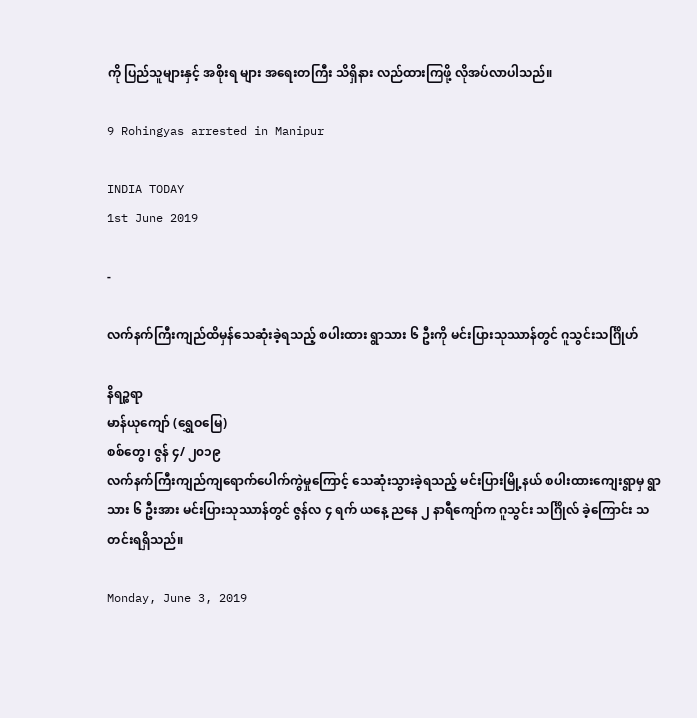ကို ပြည်သူများနှင့် အစိုးရ များ အရေးတကြီး သိရှိနား လည်ထားကြဖို့ လိုအပ်လာပါသည်။

9 Rohingyas arrested in Manipur

INDIA TODAY
1st June 2019

-

လက်နက်ကြီးကျည်ထိမှန်သေဆုံးခဲ့ရသည့် စပါးထား ရွာသား ၆ ဦးကို မင်းပြားသုဿာန်တွင် ဂူသွင်းသင်္ဂြိုဟ်

နိရဉ္စရာ
မာန်ယုကျော် (ရွှေဝမြေ)
စစ်တွေ၊ ဇွန် ၄/ ၂၀၁၉
လက်နက်ကြီးကျည်ကျရောက်ပေါက်ကွဲမှုကြောင့် သေဆုံးသွားခဲ့ရသည့် မင်းပြားမြို့နယ် စပါးထားကျေးရွာမှ ရွာသား ၆ ဦးအား မင်းပြားသုဿာန်တွင် ဇွန်လ ၄ ရက် ယနေ့ ညနေ ၂ နာရီကျော်က ဂူသွင်း သင်္ဂြိုလ် ခဲ့ကြောင်း သတင်းရရှိသည်။

Monday, June 3, 2019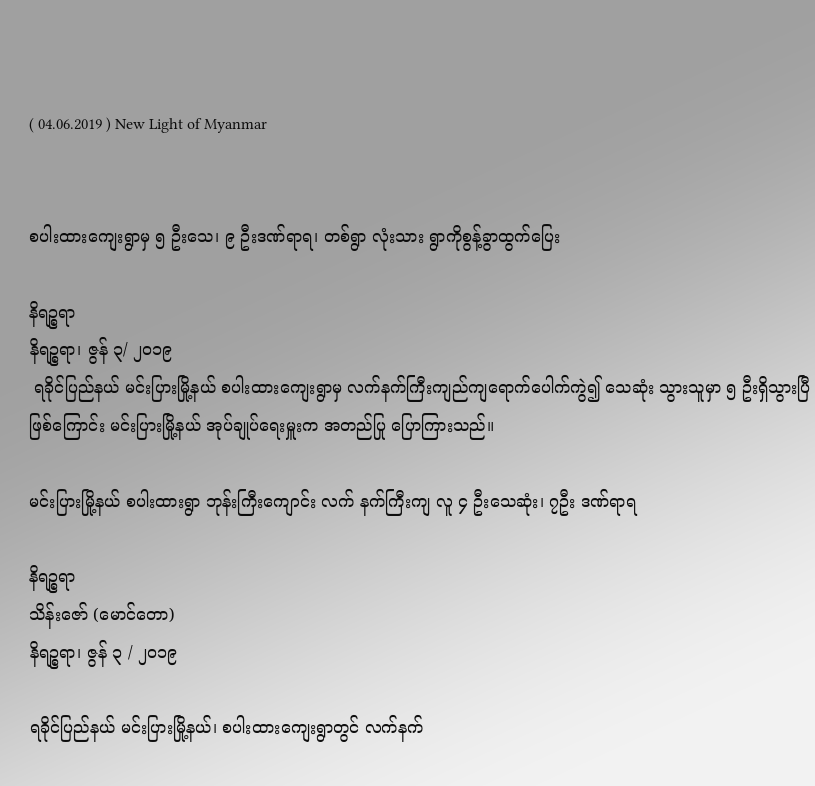( 04.06.2019 ) New Light of Myanmar


စပါးထားကျေးရွာမှ ၅ ဦးသေ၊ ၉ ဦးဒဏ်ရာရ၊ တစ်ရွာ လုံးသား ရွာကိုစွန့်ခွာထွက်ပြေး

နိရဉ္စရာ
နိရဉ္စရာ၊ ဇွန် ၃/ ၂၀၁၉
 ရခိုင်ပြည်နယ် မင်းပြားမြို့နယ် စပါးထားကျေးရွာမှ လက်နက်ကြီးကျည်ကျရောက်ပေါက်ကွဲ၍ သေဆုံး သွားသူမှာ ၅ ဦးရှိသွားပြီ ဖြစ်ကြောင်း မင်းပြားမြို့နယ် အုပ်ချုပ်ရေးမှူးက အတည်ပြု ပြောကြားသည်။

မင်းပြားမြို့နယ် စပါးထားရွာ ဘုန်းကြီးကျောင်း လက် နက်ကြီးကျ လူ ၄ ဦးသေဆုံး၊ ၇ဦး ဒဏ်ရာရ

နိရဉ္စရာ
သိန်းဇော် (မောင်တော)
နိရဉ္စရာ၊ ဇွန် ၃ / ၂၀၁၉

ရခိုင်ပြည်နယ် မင်းပြားမြို့နယ်၊ စပါးထားကျေးရွာတွင် လက်နက်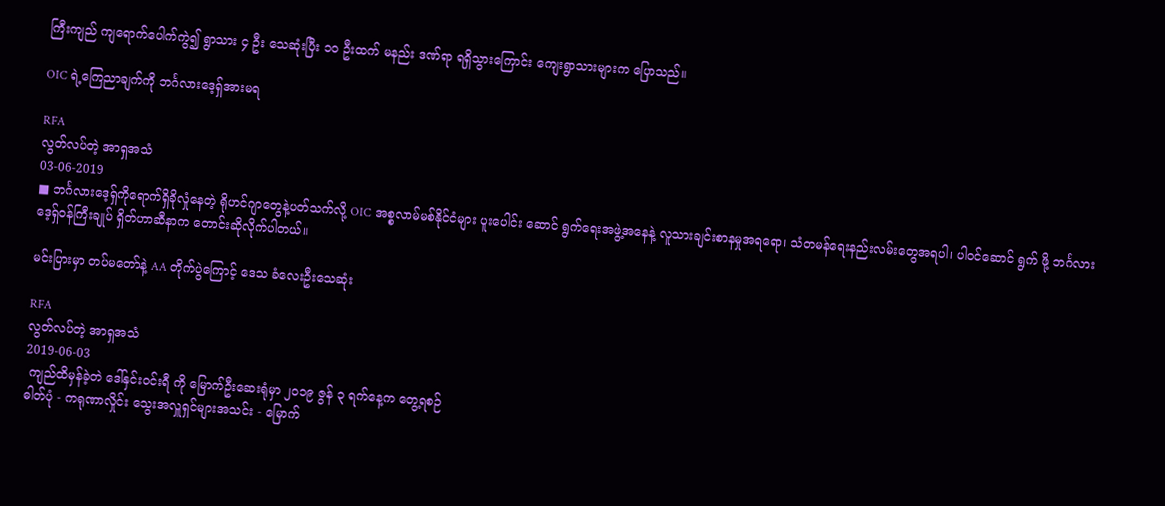ကြီးကျည် ကျရောက်ပေါက်ကွဲ၍ ရွာသား ၄ ဦး သေဆုံးပြီး ၁၀ ဦးထက် မနည်း ဒဏ်ရာ ရရှိသွားကြောင်း ကျေးရွာသားများက ပြောသည်။

OIC ရဲ့ကြေညာချက်ကို ဘင်္ဂလားဒေ့ရှ်အားမရ

RFA
လွတ်လပ်တဲ့ အာရှအသံ
03-06-2019
■ ဘင်္ဂလားဒေ့ရှ်ကိုရောက်ရှိခိုလှုံနေတဲ့ ရိုဟင်ဂျာတွေနဲ့ပတ်သက်လို့ OIC အစ္စလာမ်မစ်နိုင်ငံများ ပူးပေါင်း ဆောင် ရွက်ရေးအဖွဲ့အနေနဲ့ လူသားချင်းစာနမှုအရရော၊ သံတမန်ရေးနည်းလမ်းတွေအရပါ၊ ပါဝင်ဆောင် ရွက် ဖို့ ဘင်္ဂလားဒေ့ရှ်ဝန်ကြီးချုပ် ရှိတ်ဟာဆီနာက တောင်းဆိုလိုက်ပါတယ်။

မင်းပြားမှာ တပ်မတော်နဲ့ AA တိုက်ပွဲကြောင့် ဒေသ ခံလေးဦးသေဆုံး

RFA
လွတ်လပ်တဲ့ အာရှအသံ
2019-06-03
 ကျည်ထိမှန်ခဲ့တဲ ဒေါ်နှင်းဝင်းရီ ကို မြောက်ဦးဆေးရုံမှာ ၂၀၁၉ ဇွန် ၃ ရက်နေ့က တွေ့ရစဉ်
ဓါတ်ပုံ - ကရုဏာလှိုင်း သွေးအလှူရှင်များအသင်း - မြောက်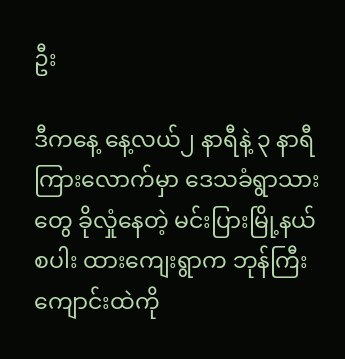ဦး

ဒီကနေ့ နေ့လယ်၂ နာရီနဲ့ ၃ နာရီကြားလောက်မှာ ဒေသခံရွာသားတွေ ခိုလှုံနေတဲ့ မင်းပြားမြို့နယ် စပါး ထားကျေးရွာက ဘုန်ကြီးကျောင်းထဲကို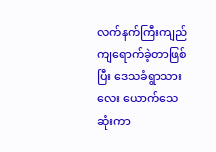လက်နက်ကြီးကျည် ကျရောက်ခဲ့တာဖြစ်ပြီး ဒေသခံရွာသား လေး ယောက်သေဆုံးကာ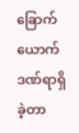ခြောက်ယောက် ဒဏ်ရာရှိခဲ့တာ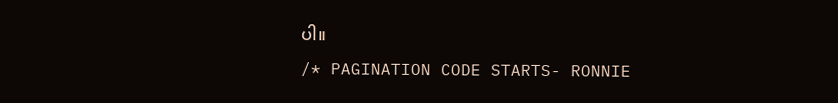ပါ။
/* PAGINATION CODE STARTS- RONNIE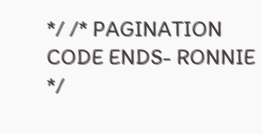*/ /* PAGINATION CODE ENDS- RONNIE */